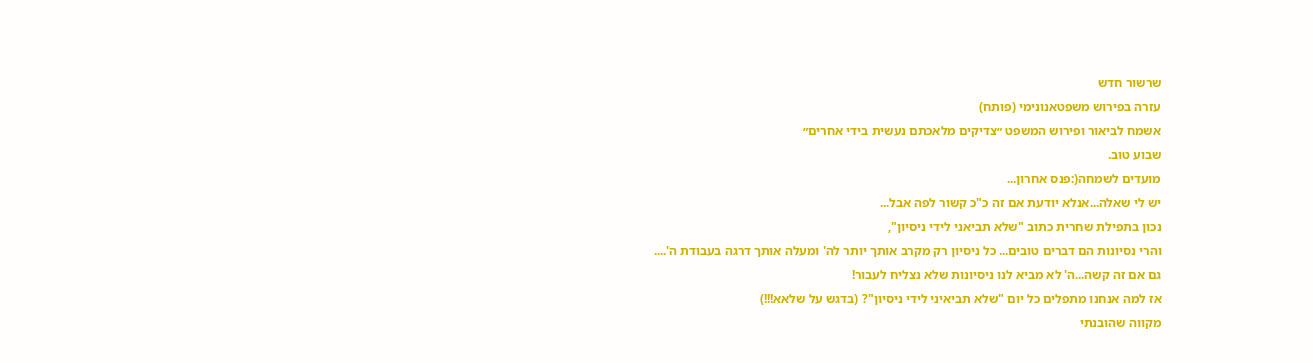שרשור חדש
עזרה בפירוש משפטאנונימי (פותח)
אשמח לביאור ופירוש המשפט ״צדיקים מלאכתם נעשית בידי אחרים״
שבוע טוב.
מועדים לשמחה(:פנס אחרון...
יש לי שאלה...אנלא יודעת אם זה כ"כ קשור לפה אבל...
נכון בתפילת שחרית כתוב "שלא תביאני לידי ניסיון",
והרי נסיונות הם דברים טובים... כל ניסיון רק מקרב אותך יותר לה' ומעלה אותך דרגה בעבודת ה'....
גם אם זה קשה...ה' לא מביא לנו ניסיונות שלא נצליח לעבור!
אז למה אנחנו מתפלים כל יום "שלא תביאיני לידי ניסיון"? (בדגש על שלאא!!!)
מקווה שהובנתי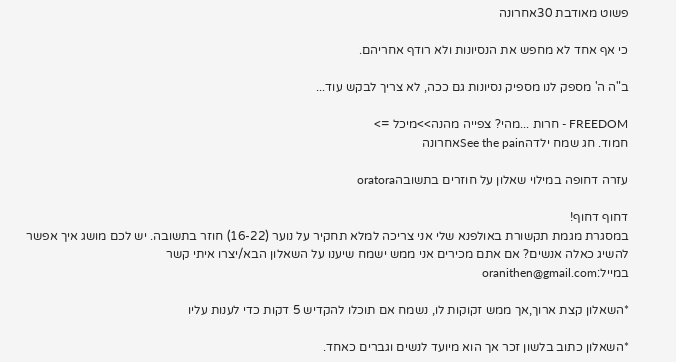פשוט מאודבת 30אחרונה

כי אף אחד לא מחפש את הנסיונות ולא רודף אחריהם.

ב"ה ה' מספק לנו מספיק נסיונות גם ככה, לא צריך לבקש עוד...

FREEDOM - חרות ...מהי? צפייה מהנה>>מיכל =>
חמוד. חג שמח ילדהSee the painאחרונה

עזרה דחופה במילוי שאלון על חוזרים בתשובהoratora

דחוף דחוף!
במסגרת מגמת תקשורת באולפנא שלי אני צריכה למלא תחקיר על נוער (16-22) חוזר בתשובה. יש לכם מושג איך אפשר להשיג כאלה אנשים? אם אתם מכירים אני ממש ישמח שיענו על השאלון הבא/יצרו איתי קשר במייל:oranithen@gmail.com

*השאלון קצת ארוך,אך ממש זקוקות לו, נשמח אם תוכלו להקדיש 5 דקות כדי לענות עליו

*השאלון כתוב בלשון זכר אך הוא מיועד לנשים וגברים כאחד.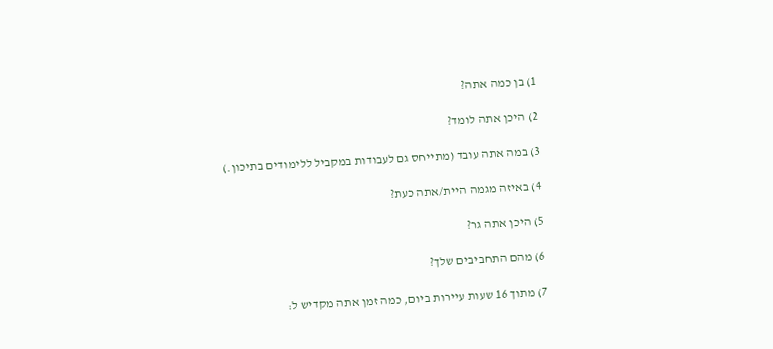1) בן כמה אתה?

2) היכן אתה לומד?

3) במה אתה עובד (מתייחס גם לעבודות במקביל ללימודים בתיכון.)

4) באיזה מגמה היית/אתה כעת?

5) היכן אתה גר?

6) מהם התחביבים שלך?

7) מתוך 16 שעות עיירות ביום, כמה זמן אתה מקדיש ל: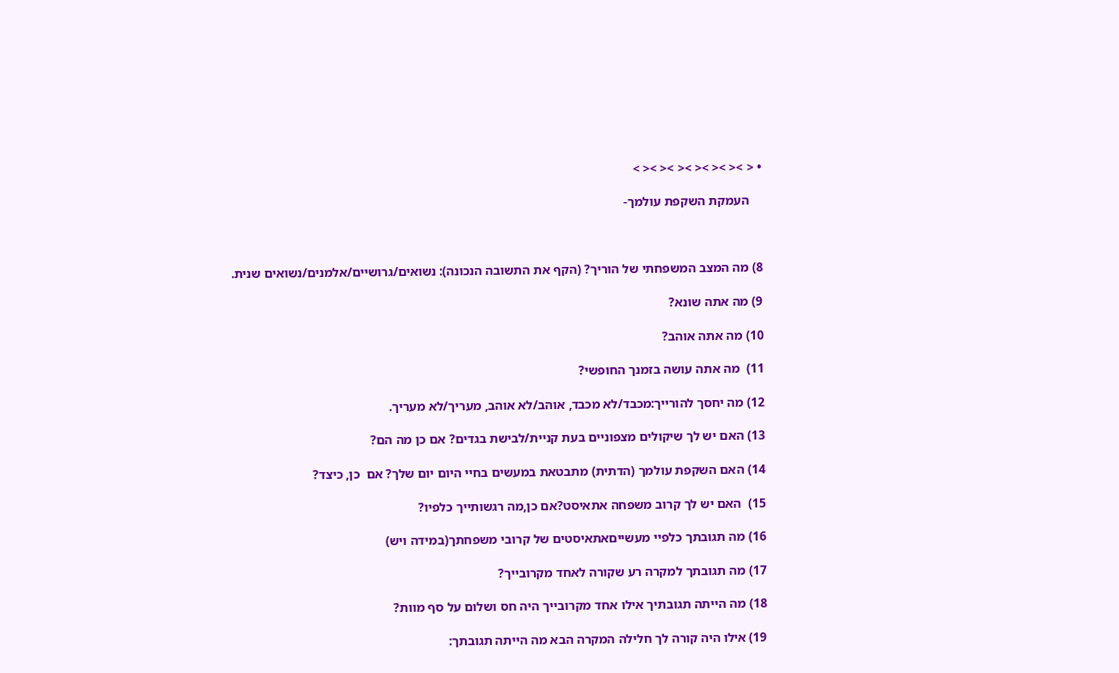• < >< >< >< >< >< >< >

    העמקת השקפת עולמך-



8) מה המצב המשפחתי של הוריך? (הקף את התשובה הנכונה): נשואים/גרושיים/אלמנים/נשואים שנית.

9) מה אתה שונא?

10) מה אתה אוהב?

11)  מה אתה עושה בזמנך החופשי?

12) מה יחסך להורייך:מכבד/לא מכבד, אוהב/לא אוהב, מעריך/לא מעריך.

13) האם יש לך שיקולים מצפוניים בעת קניית/לבישת בגדים? אם כן מה הם?

14) האם השקפת עולמך (הדתית) מתבטאת במעשים בחיי היום יום שלך? אם  כן, כיצד?

15)  האם יש לך קרוב משפחה אתאיסט?אם כן,מה רגשותייך כלפיו?

16) מה תגובתך כלפיי מעשייםאתאיסטים של קרובי משפחתך(במידה ויש)

17) מה תגובתך למקרה רע שקורה לאחד מקרובייך?

18) מה הייתה תגובתיך אילו אחד מקרובייך היה חס ושלום על סף מוות?

19) אילו היה קורה לך חלילה המקרה הבא מה הייתה תגובתך: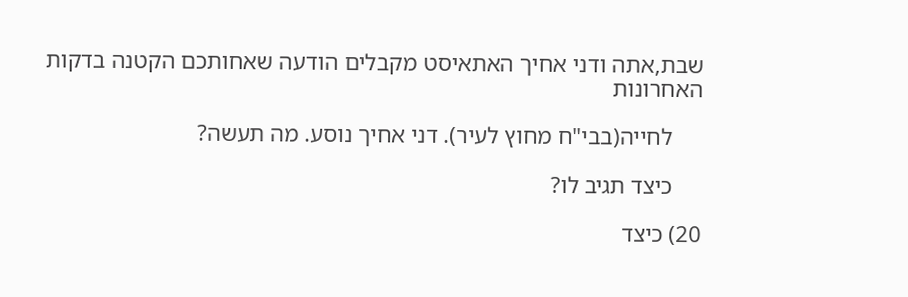שבת,אתה ודני אחיך האתאיסט מקבלים הודעה שאחותכם הקטנה בדקות האחרונות

     לחייה(בבי"ח מחוץ לעיר). דני אחיך נוסע. מה תעשה?

     כיצד תגיב לו?

20) כיצד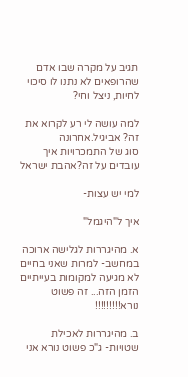תגיב על מקרה שבו אדם שהרופאים לא נתנו לו סיכוי לחיות, ניצל וחי?

למה עושה לי רע לקרוא את זה? אביגיל.אחרונה
סוג של התמכרויות איך עובדים על זה?אהבת ישראל

למי יש עצות-

איך ל"היגמל"

א. מהיגררות לגלישה ארוכה במחשב- למרות שאני בחיים לא מגיעה למקומות בעייתיים הזמן הזה... זה פשוט נורא!!!!!!!!!

ב. מהיגררות לאכילת שטויות- ג"כ פשוט נורא אני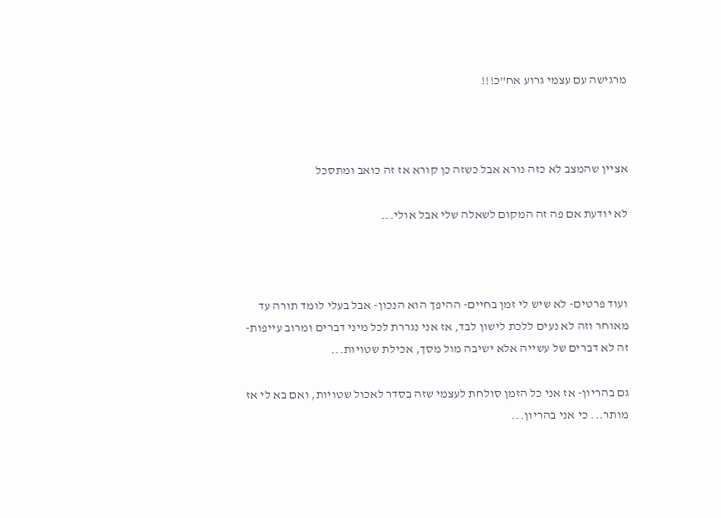מרגישה עם עצמי גרוע אח"כ!!!



אציין שהמצב לא כזה נורא אבל כשזה כן קורא אז זה כואב ומתסכל

לא יודעת אם פה זה המקום לשאלה שלי אבל אולי...



ועוד פרטים- לא שיש לי זמן בחיים- ההיפך הוא הנכון- אבל בעלי לומד תורה עד מאוחר וזה לא נעים ללכת לישון לבד, אז אני נגררת לכל מיני דברים ומרוב עייפות- זה לא דברים של עשייה אלא ישיבה מול מסך, אכילת שטויות...

גם בהריון- אז אני כל הזמן סולחת לעצמי שזה בסדר לאכול שטויות, ואם בא לי אז מותר... כי אני בהריון...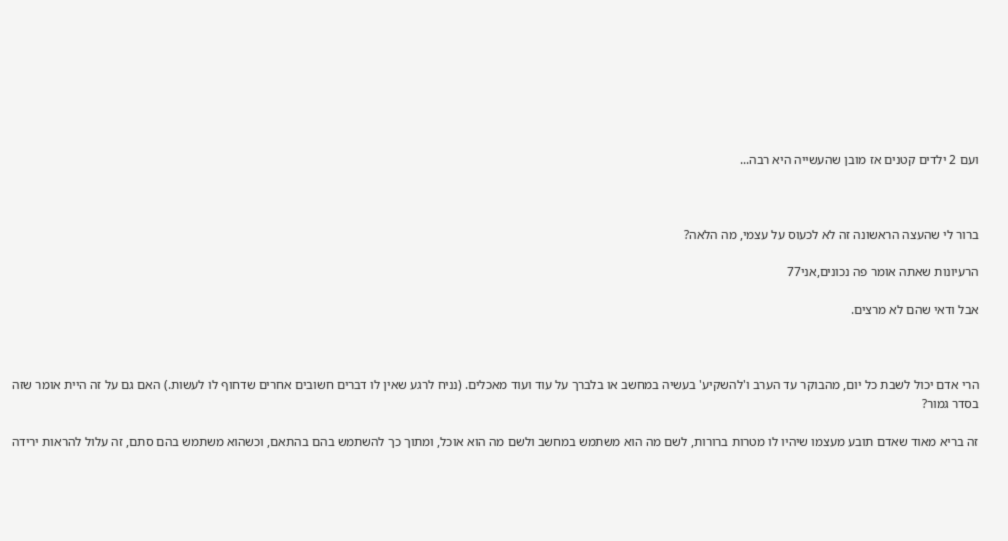ועם 2 ילדים קטנים אז מובן שהעשייה היא רבה...



ברור לי שהעצה הראשונה זה לא לכעוס על עצמי, מה הלאה?

הרעיונות שאתה אומר פה נכונים,אני77

אבל ודאי שהם לא מרצים.



הרי אדם יכול לשבת כל יום, מהבוקר עד הערב ו'להשקיע' בעשיה במחשב או בלברך על עוד ועוד מאכלים. (נניח לרגע שאין לו דברים חשובים אחרים שדחוף לו לעשות.) האם גם על זה היית אומר שזה בסדר גמור?

זה בריא מאוד שאדם תובע מעצמו שיהיו לו מטרות ברורות, לשם מה הוא משתמש במחשב ולשם מה הוא אוכל, ומתוך כך להשתמש בהם בהתאם, וכשהוא משתמש בהם סתם, זה עלול להראות ירידה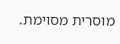מוסרית מסוימת.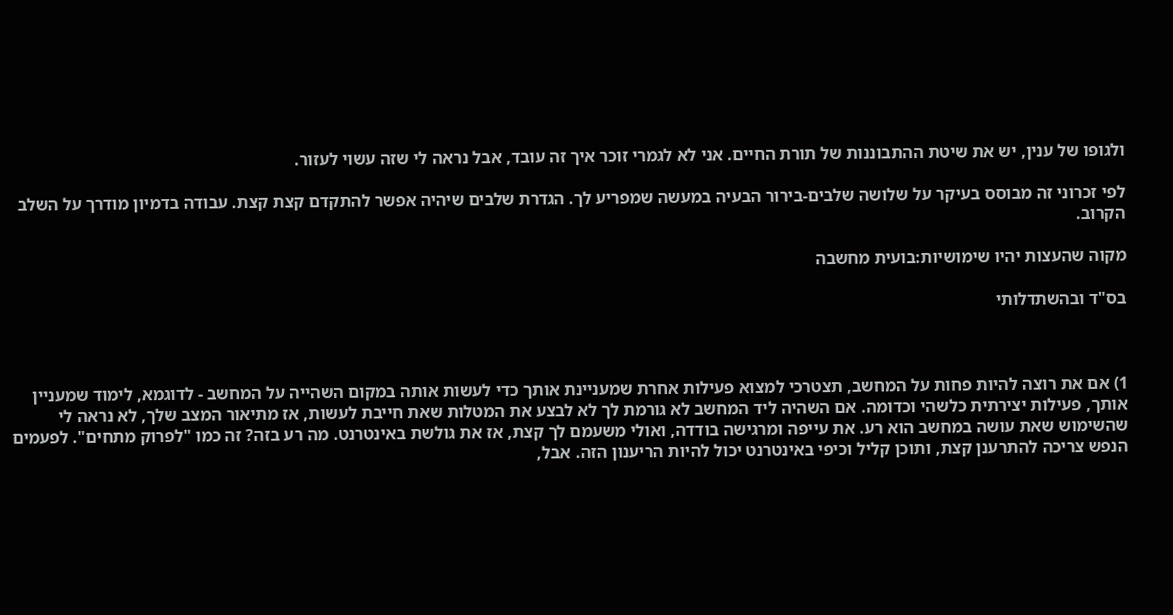ולגופו של ענין, יש את שיטת ההתבוננות של תורת החיים. אני לא לגמרי זוכר איך זה עובד, אבל נראה לי שזה עשוי לעזור.

לפי זכרוני זה מבוסס בעיקר על שלושה שלבים-בירור הבעיה במעשה שמפריע לך. הגדרת שלבים שיהיה אפשר להתקדם קצת קצת. עבודה בדמיון מודרך על השלב הקרוב.

מקוה שהעצות יהיו שימושיות:בועית מחשבה

בס"ד ובהשתדלותי



1) אם את רוצה להיות פחות על המחשב, תצטרכי למצוא פעילות אחרת שמעניינת אותך כדי לעשות אותה במקום השהייה על המחשב - לדוגמא, לימוד שמעניין אותך, פעילות יצירתית כלשהי וכדומה. אם השהיה ליד המחשב לא גורמת לך לא לבצע את המטלות שאת חייבת לעשות, אז מתיאור המצב שלך, לא נראה לי שהשימוש שאת עושה במחשב הוא רע. את עייפה ומרגישה בודדה, ואולי משעמם לך קצת, אז את גולשת באינטרנט. מה רע בזה? זה כמו "לפרוק מתחים". לפעמים הנפש צריכה להתרענן קצת, ותוכן קליל וכיפי באינטרנט יכול להיות הריענון הזה. אבל,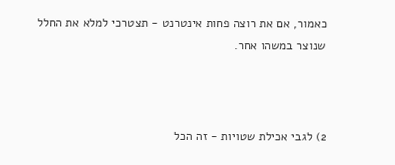כאמור, אם את רוצה פחות אינטרנט - תצטרכי למלא את החלל שנוצר במשהו אחר.



2) לגבי אכילת שטויות - זה הכל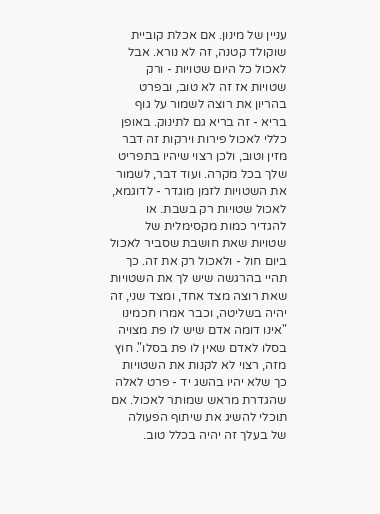עניין של מינון. אם אכלת קוביית שוקולד קטנה, זה לא נורא. אבל לאכול כל היום שטויות - ורק שטויות אז זה לא טוב, ובפרט בהריון את רוצה לשמור על גוף בריא - זה בריא גם לתינוק. באופן כללי לאכול פירות וירקות זה דבר מזין וטוב, ולכן רצוי שיהיו בתפריט שלך בכל מקרה. ועוד דבר, לשמור את השטויות לזמן מוגדר - לדוגמא, לאכול שטויות רק בשבת. או להגדיר כמות מקסימלית של שטויות שאת חושבת שסביר לאכול ביום חול - ולאכול רק את זה. כך תהיי בהרגשה שיש לך את השטויות שאת רוצה מצד אחד, ומצד שני, זה יהיה בשליטה, וכבר אמרו חכמינו "אינו דומה אדם שיש לו פת מצויה בסלו לאדם שאין לו פת בסלו". חוץ מזה, רצוי לא לקנות את השטויות כך שלא יהיו בהשג יד - פרט לאלה שהגדרת מראש שמותר לאכול. אם תוכלי להשיג את שיתוף הפעולה של בעלך זה יהיה בכלל טוב.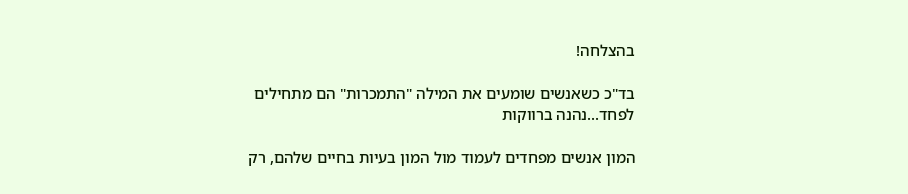בהצלחה!

בד"כ כשאנשים שומעים את המילה "התמכרות" הם מתחילים לפחד...נהנה ברווקות

המון אנשים מפחדים לעמוד מול המון בעיות בחיים שלהם, רק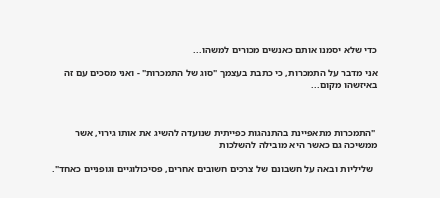כדי שלא יסמנו אותם כאנשים מכורים למשהו...

אני מדבר על התמכרות, כי כתבת בעצמך "סוג של התמכרות" - ואני מסכים עם זה באיזשהו מקום...



 "התמכרות מתאפיינת בהתנהגות כפייתית שנועדה להשיג את אותו גירוי, אשר ממשיכה גם כאשר היא מובילה להשלכות

  שליליות ובאה על חשבונם של צרכים חשובים אחרים, פסיכולוגיים וגופניים כאחד".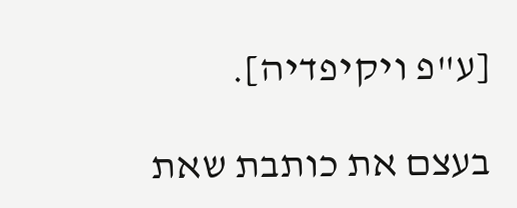[ע"פ ויקיפדיה].

בעצם את כותבת שאת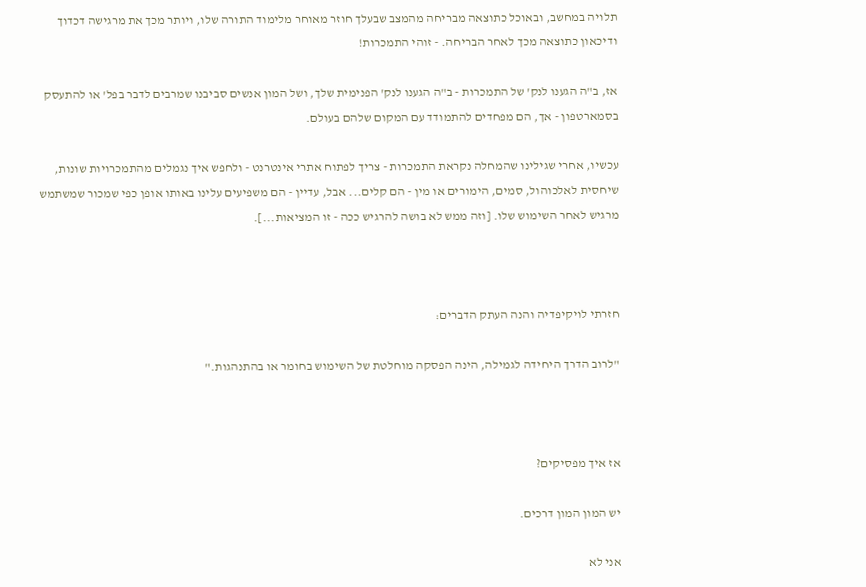תלויה במחשב, ובאוכל כתוצאה מבריחה מהמצב שבעלך חוזר מאוחר מלימוד התורה שלו, ויותר מכך את מרגישה דכדוך ודיכאון כתוצאה מכך לאחר הבריחה. - זוהי התמכרות!

אז, ב"ה הגענו לנק' של התמכרות - ב"ה הגענו לנק' הפנימית שלך, ושל המון אנשים סביבנו שמרבים לדבר בפל' או להתעסק בסמארטפון - אך, הם מפחדים להתמודד עם המקום שלהם בעולם.

עכשיו, אחרי שגילינו שהמחלה נקראת התמכרות - צריך לפתוח אתרי אינטרנט - ולחפש איך נגמלים מהתמכרויות שונות, שיחסית לאלכוהול, סמים, הימורים או מין - הם קלים... אבל, עדיין - הם משפיעים עלינו באותו אופן כפי שמכור שמשתמש מרגיש לאחר השימוש שלו. [וזה ממש לא בושה להרגיש ככה - זו המציאות...].



חזרתי לויקיפדיה והנה העתק הדברים:

"לרוב הדרך היחידה לגמילה, הינה הפסקה מוחלטת של השימוש בחומר או בהתנהגות."



אז איך מפסיקים?

יש המון המון דרכים.

אני לא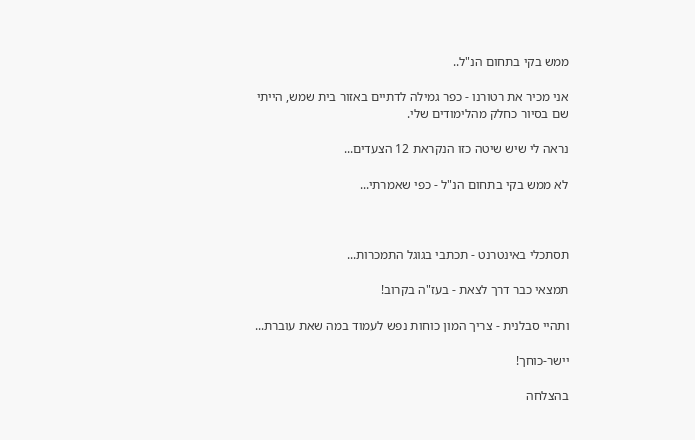ממש בקי בתחום הנ"ל..

אני מכיר את רטורנו - כפר גמילה לדתיים באזור בית שמש, הייתי שם בסיור כחלק מהלימודים שלי.

נראה לי שיש שיטה כזו הנקראת 12 הצעדים...

לא ממש בקי בתחום הנ"ל - כפי שאמרתי...



תסתכלי באינטרנט - תכתבי בגוגל התמכרות...

תמצאי כבר דרך לצאת - בעז"ה בקרוב!

ותהיי סבלנית - צריך המון כוחות נפש לעמוד במה שאת עוברת...

יישר-כוחך!

בהצלחה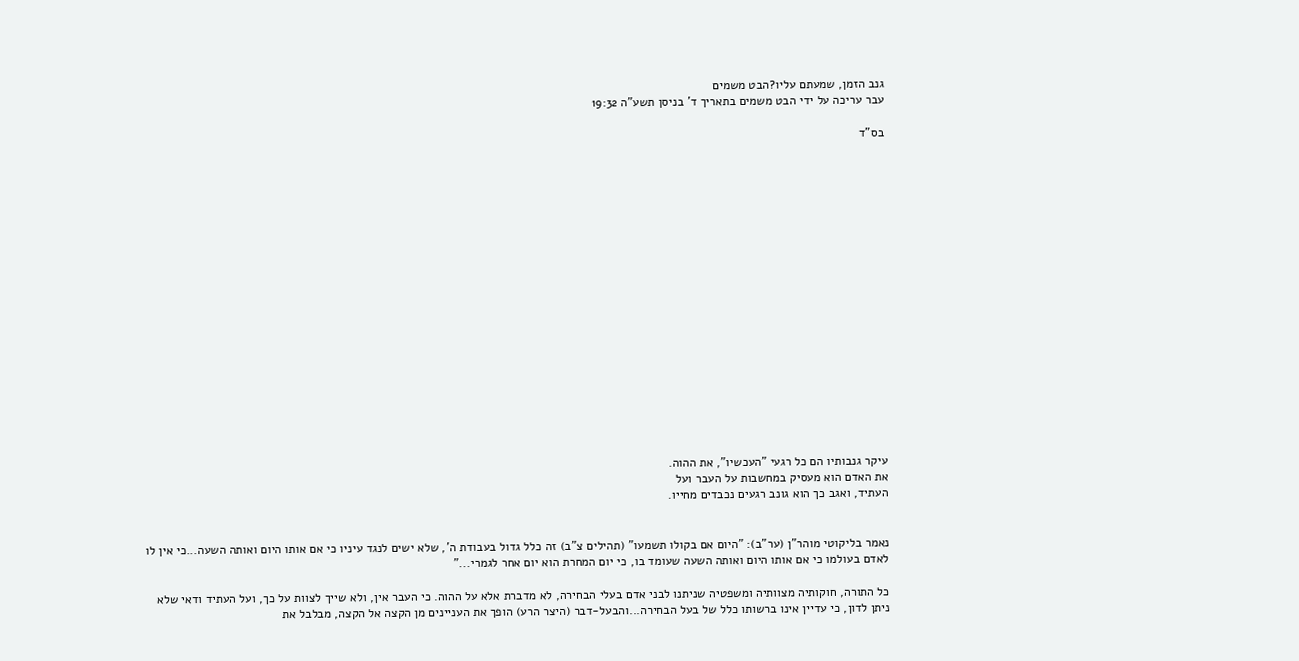גנב הזמן, שמעתם עליו?הבט משמים
עבר עריכה על ידי הבט משמים בתאריך ד' בניסן תשע"ה 19:32

בס"ד



















עיקר גנבותיו הם כל רגעי "העכשיו", את ההוה.
את האדם הוא מעסיק במחשבות על העבר ועל
העתיד, ואגב כך הוא גונב רגעים נכבדים מחייו.


נאמר בליקוטי מוהר"ן (ער"ב): "היום אם בקולו תשמעו" (תהילים צ"ב) זה כלל גדול בעבודת ה', שלא ישים לנגד עיניו כי אם אותו היום ואותה השעה...כי אין לו לאדם בעולמו כי אם אותו היום ואותה השעה שעומד בו, כי יום המחרת הוא יום אחר לגמרי..."

כל התורה, חוקותיה מצוותיה ומשפטיה שניתנו לבני אדם בעלי הבחירה, לא מדברת אלא על ההוה. כי העבר אין, ולא שייך לצוות על כך, ועל העתיד ודאי שלא ניתן לדון, כי עדיין אינו ברשותו כלל של בעל הבחירה...והבעל-דבר (היצר הרע) הופך את העניינים מן הקצה אל הקצה, מבלבל את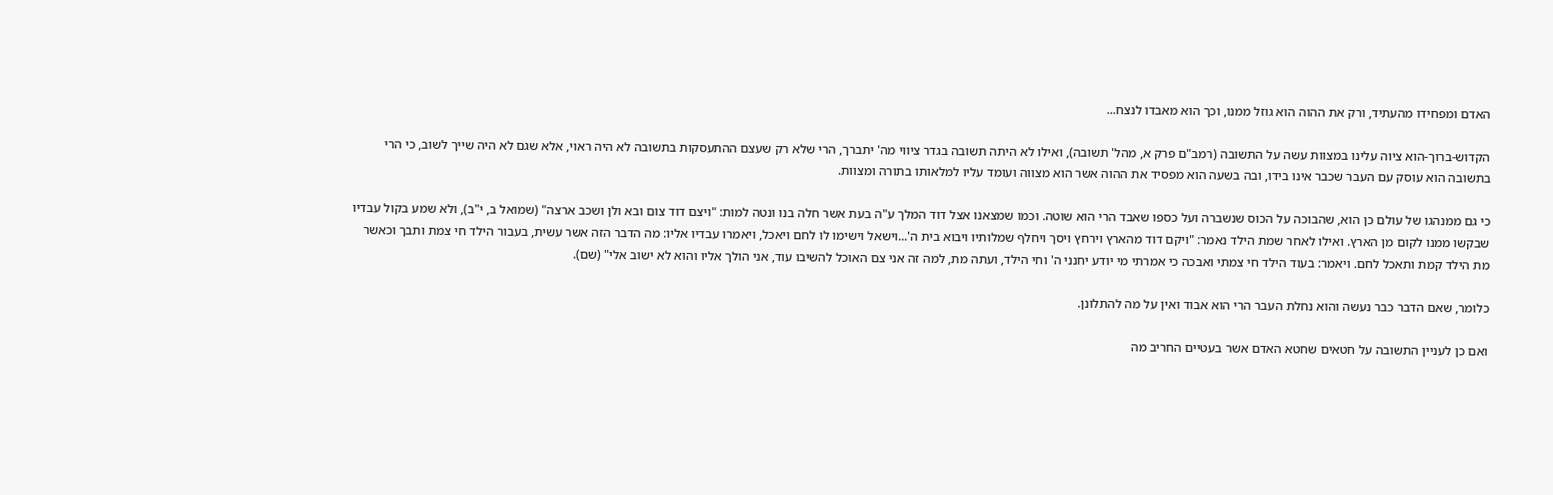האדם ומפחידו מהעתיד, ורק את ההוה הוא גוזל ממנו, וכך הוא מאבדו לנצח...

הקדוש-ברוך-הוא ציוה עלינו במצוות עשה על התשובה (רמב"ם פרק א, מהל' תשובה), ואילו לא היתה תשובה בגדר ציווי מה' יתברך, הרי שלא רק שעצם ההתעסקות בתשובה לא היה ראוי, אלא שגם לא היה שייך לשוב, כי הרי בתשובה הוא עוסק עם העבר שכבר אינו בידו, ובה בשעה הוא מפסיד את ההוה אשר הוא מצווה ועומד עליו למלאותו בתורה ומצוות.

כי גם ממנהגו של עולם כן הוא, שהבוכה על הכוס שנשברה ועל כספו שאבד הרי הוא שוטה. וכמו שמצאנו אצל דוד המלך ע"ה בעת אשר חלה בנו ונטה למות: "ויצם דוד צום ובא ולן ושכב ארצה" (שמואל ב, י"ב), ולא שמע בקול עבדיו שבקשו ממנו לקום מן הארץ. ואילו לאחר שמת הילד נאמר: "ויקם דוד מהארץ וירחץ ויסך ויחלף שמלותיו ויבוא בית ה'...וישאל וישימו לו לחם ויאכל, ויאמרו עבדיו אליו: מה הדבר הזה אשר עשית, בעבור הילד חי צמת ותבך וכאשר מת הילד קמת ותאכל לחם. ויאמר: בעוד הילד חי צמתי ואבכה כי אמרתי מי יודע יחנני ה' וחי הילד, ועתה מת, למה זה אני צם האוכל להשיבו עוד, אני הולך אליו והוא לא ישוב אלי" (שם).

כלומר, שאם הדבר כבר נעשה והוא נחלת העבר הרי הוא אבוד ואין על מה להתלונן.

ואם כן לעניין התשובה על חטאים שחטא האדם אשר בעטיים החריב מה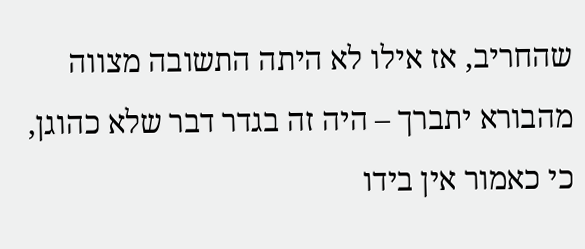שהחריב, אז אילו לא היתה התשובה מצווה מהבורא יתברך – היה זה בגדר דבר שלא כהוגן, כי כאמור אין בידו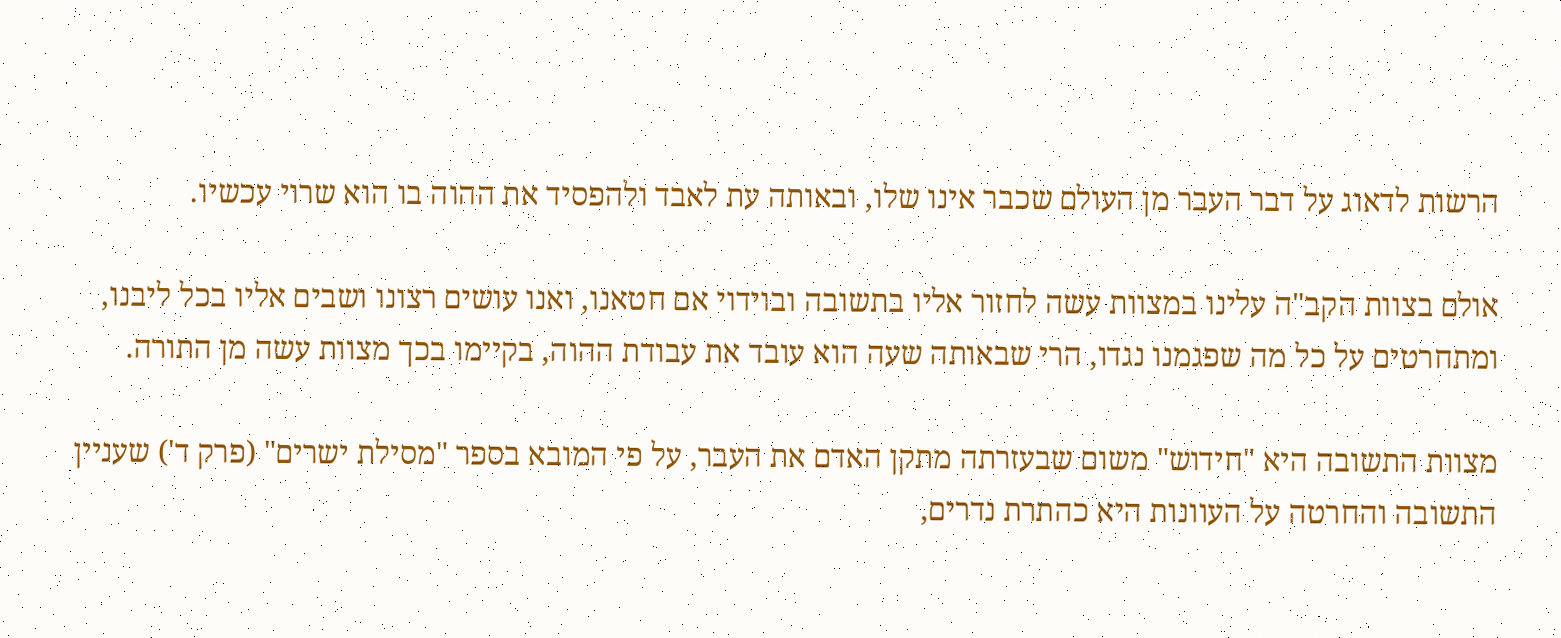הרשות לדאוג על דבר העבר מן העולם שכבר אינו שלו, ובאותה עת לאבד ולהפסיד את ההוה בו הוא שרוי עכשיו.

אולם בצוות הקב"ה עלינו במצוות עשה לחזור אליו בתשובה ובוידוי אם חטאנו, ואנו עושים רצונו ושבים אליו בכל ליבנו, ומתחרטים על כל מה שפגמנו נגדו, הרי שבאותה שעה הוא עובד את עבודת ההוה, בקיימו בכך מצוות עשה מן התורה.

מצוות התשובה היא "חידוש" משום שבעזרתה מתקן האדם את העבר, על פי המובא בספר "מסילת ישרים" (פרק ד') שעניין התשובה והחרטה על העוונות היא כהתרת נדרים,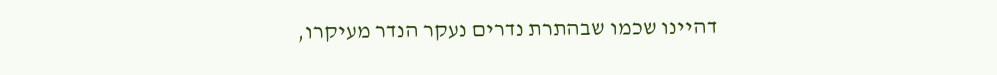דהיינו שכמו שבהתרת נדרים נעקר הנדר מעיקרו,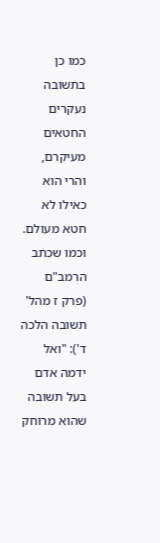כמו כן בתשובה נעקרים החטאים מעיקרם, והרי הוא כאילו לא חטא מעולם. וכמו שכתב הרמב"ם (פרק ז מהל' תשובה הלכה ד'): "ואל ידמה אדם בעל תשובה שהוא מרוחק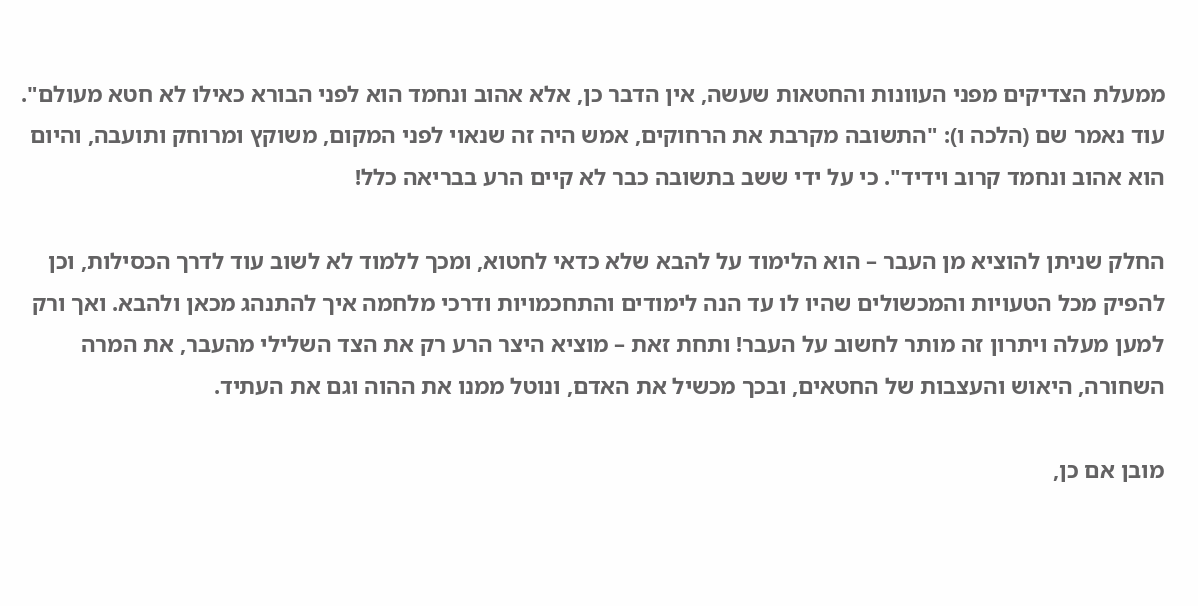ממעלת הצדיקים מפני העוונות והחטאות שעשה, אין הדבר כן, אלא אהוב ונחמד הוא לפני הבורא כאילו לא חטא מעולם". עוד נאמר שם (הלכה ו): "התשובה מקרבת את הרחוקים, אמש היה זה שנאוי לפני המקום, משוקץ ומרוחק ותועבה, והיום הוא אהוב ונחמד קרוב וידיד". כי על ידי ששב בתשובה כבר לא קיים הרע בבריאה כלל!

החלק שניתן להוציא מן העבר – הוא הלימוד על להבא שלא כדאי לחטוא, ומכך ללמוד לא לשוב עוד לדרך הכסילות, וכן להפיק מכל הטעויות והמכשולים שהיו לו עד הנה לימודים והתחכמויות ודרכי מלחמה איך להתנהג מכאן ולהבא. ואך ורק למען מעלה ויתרון זה מותר לחשוב על העבר! ותחת זאת – מוציא היצר הרע רק את הצד השלילי מהעבר, את המרה השחורה, היאוש והעצבות של החטאים, ובכך מכשיל את האדם, ונוטל ממנו את ההוה וגם את העתיד.

מובן אם כן,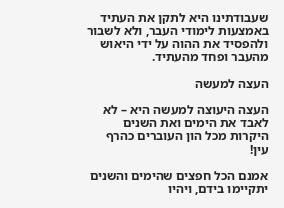שעבודתינו היא לתקן את העתיד באמצעות לימודי העבר, ולא לשבור ולהפסיד את ההוה על ידי היאוש מהעבר ופחד מהעתיד.

העצה למעשה

העצה היעוצה למעשה היא – לא לאבד את הימים ואת השנים היקרות מכל הון העוברים כהרף עין!

אמנם הכל חפצים שהימים והשנים יתקיימו בידם, ויהיו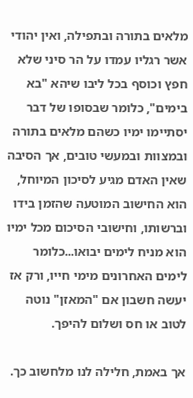מלאים בתורה ובתפילה, ואין יהודי אשר רגליו עמדו על הר סיני שלא חפץ וכוסף בכל ליבו שיהא "בא בימים", כלומר שבסופו של דבר יסתיימו ימיו כשהם מלאים בתורה ובמצוות ובמעשי טובים, אך הסיבה שאין האדם מגיע לסיכון המיוחל, הוא החישוב המוטעה שהזמן בידו וברשותו, וחישובי הסיכום מכל ימיו הוא מניח לימים יבואו...כלומר לימים האחרונים מימי חייו, ורק אז יעשה חשבון אם "המאזן" נוטה לטוב או חס ושלום להיפך.

אך באמת, חלילה לנו מלחשוב כך.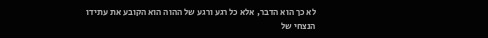לא כך הוא הדבר, אלא כל רגע ורגע של ההוה הוא הקובע את עתידו הנצחי של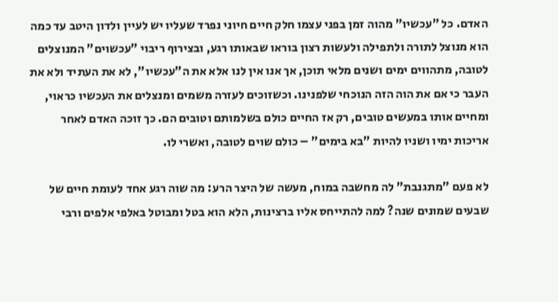האדם. כל "עכשיו" מהוה זמן בפני עצמו חלק חיים חיוני נפרד שעליו יש לעיין ולדון היטב עד כמה הוא מנוצל לתורה ולתפילה ולעשות רצון בוראו שבאותו רגע, ובצירוף ריבוי "עכשוים" המנוצלים לטובה, מתהווים ימים ושנים מלאי תוכן, אך אנו אין לנו אלא את ה"עכשיו", לא את העתיד ולא את העבר כי אם את הוה הזה הנוכחי שלפנינו. וכשזוכים לעזרה משמים ומנצלים את העכשיו כראוי, ומחיים אותו במעשים טובים, רק אז החיים כולם בשלמותם וטובים הם. כך זוכה האדם לאחר אריכות ימיו ושניו להיות "בא בימים" – כולם שוים לטובה, ואשרי לו.

לא פעם "מתגנבת" לה מחשבה במוח, מעשה של היצר הרע: מה שוה רגע אחד לעומת חיים של שבעים שמונים שנה? למה להתייחס אליו ברצינות, הלא הוא בטל ומבוטל באלפי אלפים ורבי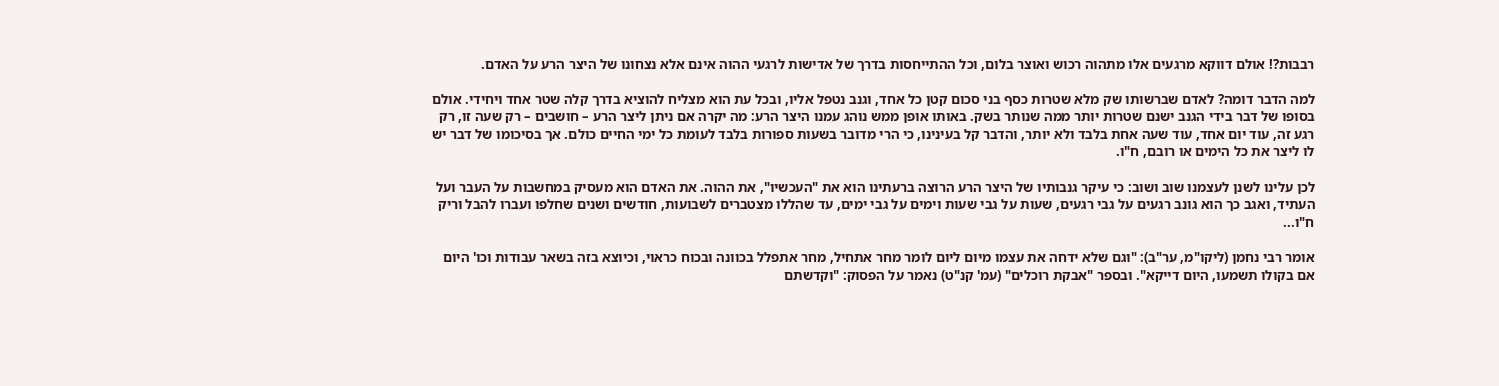רבבות?! אולם דווקא מרגעים אלו מתהוה רכוש ואוצר בלום, וכל ההתייחסות בדרך של אדישות לרגעי ההוה אינם אלא נצחונו של היצר הרע על האדם.

למה הדבר דומה? לאדם שברשותו שק מלא שטרות כסף בני סכום קטן כל אחד, וגנב נטפל אליו, ובכל עת הוא מצליח להוציא בדרך קלה שטר אחד ויחידי. אולם בסופו של דבר בידי הגנב ישנם שטרות יותר ממה שנותר בשק. באותו אופן ממש נוהג עמנו היצר הרע: מה יקרה אם ניתן ליצר הרע – חושבים – רק שעה זו, רק רגע זה, עוד יום אחד, עוד שעה אחת בלבד ולא יותר, והדבר קל בעינינו, כי הרי מדובר בשעות ספורות בלבד לעומת כל ימי החיים כולם. אך בסיכומו של דבר יש לו ליצר את כל הימים או רובם, ח"ו.

לכן עלינו לשנן לעצמנו שוב ושוב: כי עיקר גנבותיו של היצר הרע הרוצה ברעתינו הוא את "העכשיו", את ההוה. את האדם הוא מעסיק במחשבות על העבר ועל העתיד, ואגב כך הוא גונב רגעים על גבי רגעים, שעות על גבי שעות וימים על גבי ימים, עד שהללו מצטברים לשבועות, חודשים ושנים שחלפו ועברו להבל וריק ח"ו...

אומר רבי נחמן (ליקו"מ, ער"ב): "וגם שלא ידחה את עצמו מיום ליום לומר מחר אתחיל, מחר אתפלל בכוונה ובכוח כראוי, וכיוצא בזה בשאר עבודות וכו' היום אם בקולו תשמעו, היום דייקא". ובספר "אבקת רוכלים" (עמ' קנ"ט) נאמר על הפסוק: "וקדשתם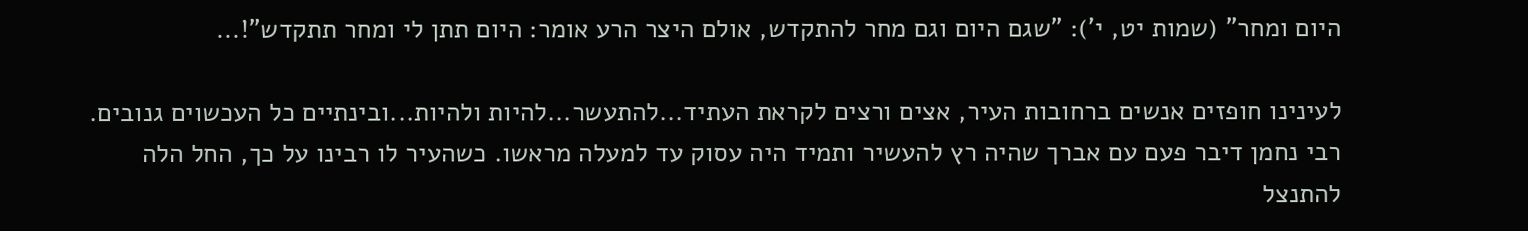היום ומחר" (שמות יט, י'): "שגם היום וגם מחר להתקדש, אולם היצר הרע אומר: היום תתן לי ומחר תתקדש"!...

לעינינו חופזים אנשים ברחובות העיר, אצים ורצים לקראת העתיד...להתעשר...להיות ולהיות...ובינתיים כל העכשוים גנובים. רבי נחמן דיבר פעם עם אברך שהיה רץ להעשיר ותמיד היה עסוק עד למעלה מראשו. כשהעיר לו רבינו על כך, החל הלה להתנצל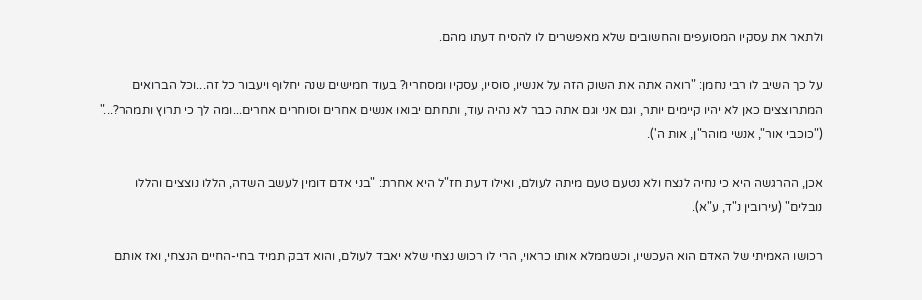ולתאר את עסקיו המסועפים והחשובים שלא מאפשרים לו להסיח דעתו מהם.

על כך השיב לו רבי נחמן: "רואה אתה את השוק הזה על אנשיו, סוסיו, עסקיו ומסחריו? בעוד חמישים שנה יחלוף ויעבור כל זה...וכל הברואים המתרוצצים כאן לא יהיו קיימים יותר, וגם אני וגם אתה כבר לא נהיה עוד, ותחתם יבואו אנשים אחרים וסוחרים אחרים...ומה לך כי תרוץ ותמהר?..." ("כוכבי אור", אנשי מוהר"ן, אות ה').

אכן, ההרגשה היא כי נחיה לנצח ולא נטעם טעם מיתה לעולם, ואילו דעת חז"ל היא אחרת: "בני אדם דומין לעשב השדה, הללו נוצצים והללו נובלים" (עירובין נ"ד, ע"א).

רכושו האמיתי של האדם הוא העכשיו, וכשממלא אותו כראוי, הרי לו רכוש נצחי שלא יאבד לעולם, והוא דבק תמיד בחי-החיים הנצחי, ואז אותם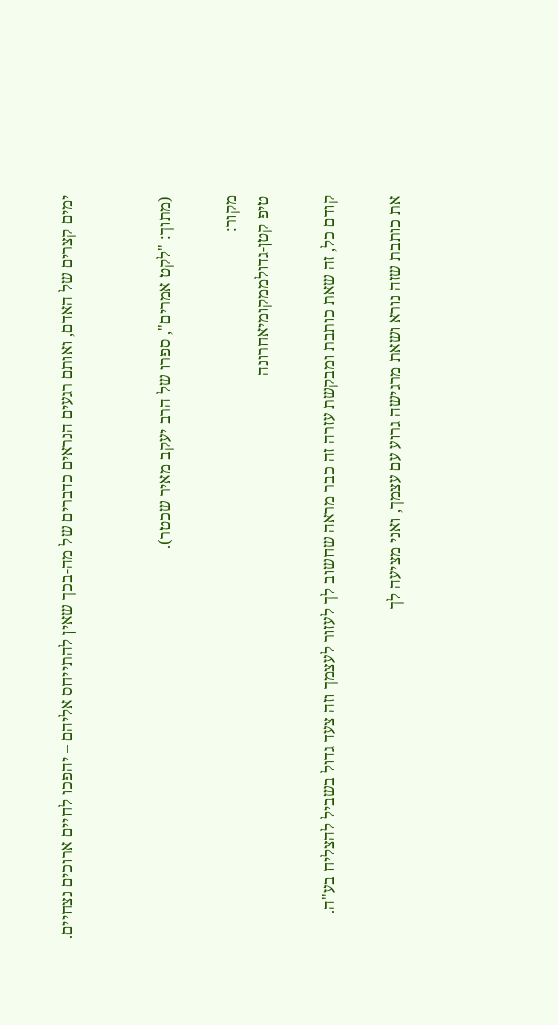ימים קצרים של האדם, ואותם רגעים הנראים כדברים של מה-בכך שאין להתייחס אליהם – יהפכו לחיים ארוכים נצחיים.


(מתוך: "לקט אמרים", ספרו של הרב יעקב מאיר שכטר).

מקור:
טיפ קטן-גדולממקומיאחרונה

קודם כל, זה שאת כותבת ומבקשת עזרה זה כבר מראה שחשוב לך לעזור לעצמך וזה צעד גדול בשביל להצליח בע"ה.

את כותבת שזה נורא ושאת מרגישה גרוע עם עצמך, ואני מציעה לך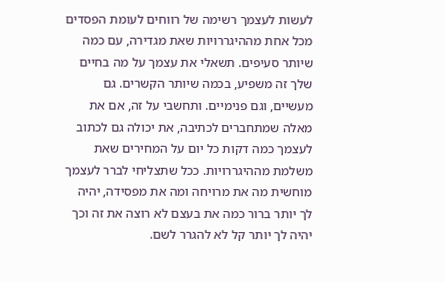לעשות לעצמך רשימה של רווחים לעומת הפסדים מכל אחת מההיגררויות שאת מגדירה, עם כמה שיותר סעיפים. תשאלי את עצמך על מה בחיים שלך זה משפיע, בכמה שיותר הקשרים. גם מעשיים, וגם פנימיים. ותחשבי על זה, אם את מאלה שמתחברים לכתיבה, את יכולה גם לכתוב לעצמך כמה דקות כל יום על המחירים שאת משלמת מההיגררויות. ככל שתצליחי לברר לעצמך מוחשית מה את מרויחה ומה את מפסידה, יהיה לך יותר ברור כמה את בעצם לא רוצה את זה וכך יהיה לך יותר קל לא להגרר לשם.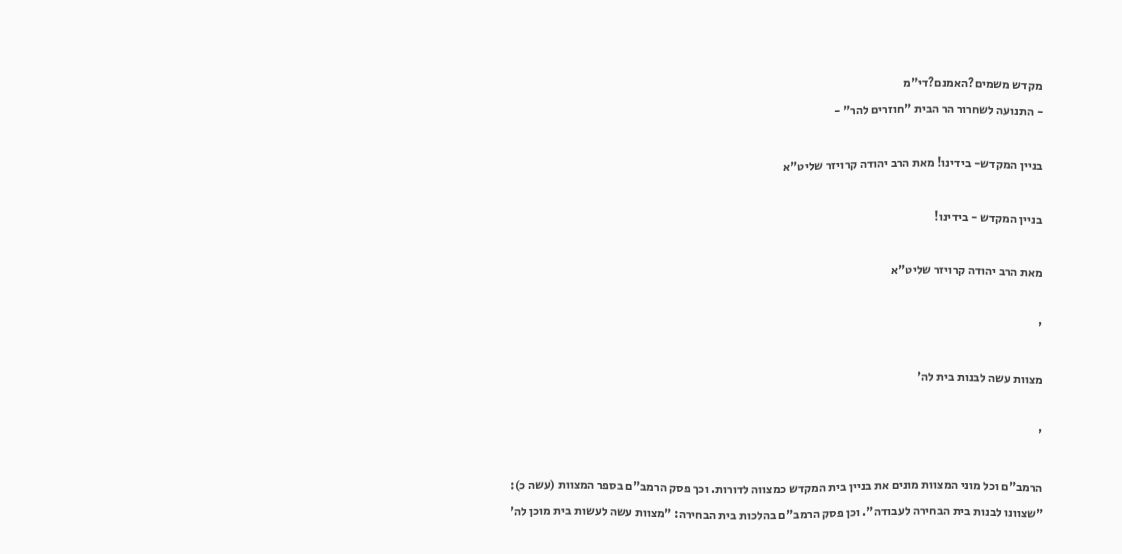מקדש משמים?האמנם?די"מ
- התנועה לשחרור הר הבית "חוזרים להר" -

בניין המקדש- בידינו! מאת הרב יהודה קרויזר שליט"א

בניין המקדש - בידינו!

מאת הרב יהודה קרויזר שליט"א

'

מצוות עשה לבנות בית לה'

'

הרמב"ם וכל מוני המצוות מונים את בניין בית המקדש כמצווה לדורות. וכך פסק הרמב"ם בספר המצוות (עשה כ): "שצוונו לבנות בית הבחירה לעבודה". וכן פסק הרמב"ם בהלכות בית הבחירה: "מצוות עשה לעשות בית מוכן לה'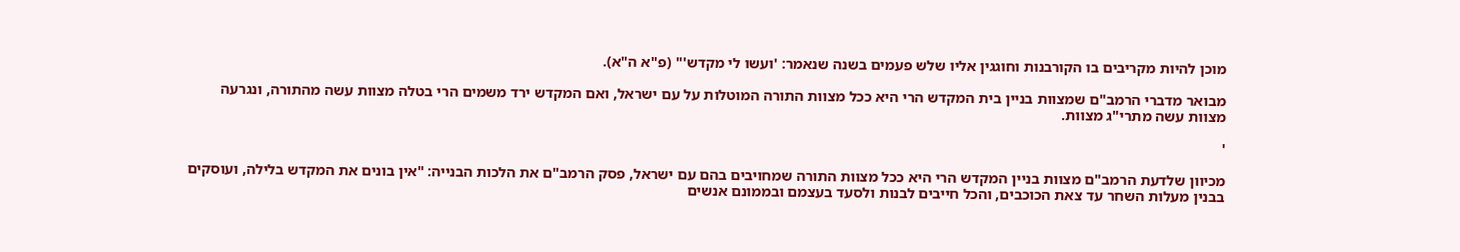מוכן להיות מקריבים בו הקורבנות וחוגגין אליו שלש פעמים בשנה שנאמר: 'ועשו לי מקדש'" (פ"א ה"א).

מבואר מדברי הרמב"ם שמצוות בניין בית המקדש הרי היא ככל מצוות התורה המוטלות על עם ישראל, ואם המקדש ירד משמים הרי בטלה מצוות עשה מהתורה, ונגרעה מצוות עשה מתרי"ג מצוות.

'

מכיוון שלדעת הרמב"ם מצוות בניין המקדש הרי היא ככל מצוות התורה שמחויבים בהם עם ישראל, פסק הרמב"ם את הלכות הבנייה: "אין בונים את המקדש בלילה, ועוסקים בבנין מעלות השחר עד צאת הכוכבים, והכל חייבים לבנות ולסעד בעצמם ובממונם אנשים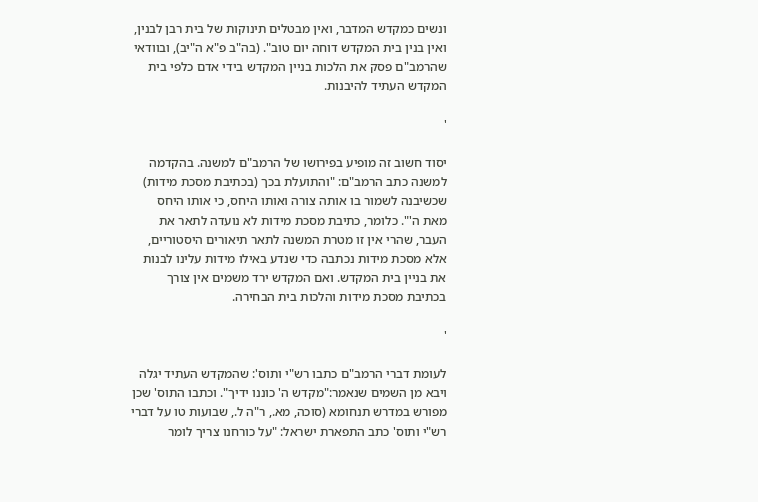ונשים כמקדש המדבר, ואין מבטלים תינוקות של בית רבן לבנין, ואין בנין בית המקדש דוחה יום טוב". (בה"ב פ"א ה"יב), ובוודאי שהרמב"ם פסק את הלכות בניין המקדש בידי אדם כלפי בית המקדש העתיד להיבנות.

'

יסוד חשוב זה מופיע בפירושו של הרמב"ם למשנה. בהקדמה למשנה כתב הרמב"ם: "והתועלת בכך (בכתיבת מסכת מידות) שכשיבנה לשמור בו אותה צורה ואותו היחס, כי אותו היחס מאת ה'". כלומר, כתיבת מסכת מידות לא נועדה לתאר את העבר, שהרי אין זו מטרת המשנה לתאר תיאורים היסטוריים, אלא מסכת מידות נכתבה כדי שנדע באילו מידות עלינו לבנות את בניין בית המקדש. ואם המקדש ירד משמים אין צורך בכתיבת מסכת מידות והלכות בית הבחירה.

'

לעומת דברי הרמב"ם כתבו רש"י ותוס': שהמקדש העתיד יגלה ויבא מן השמים שנאמר:"מקדש ה' כוננו ידיך". וכתבו התוס' שכן מפורש במדרש תנחומא (סוכה, מא., ר"ה ל., שבועות טו על דברי רש"י ותוס' כתב התפארת ישראל: "על כורחנו צריך לומר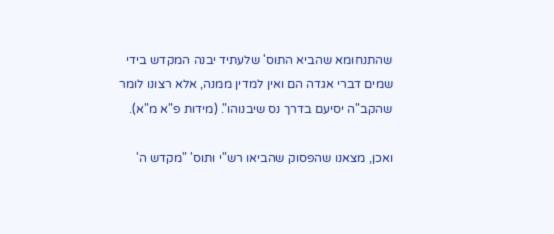שהתנחומא שהביא התוס' שלעתיד יבנה המקדש בידי שמים דברי אגדה הם ואין למדין ממנה, אלא רצונו לומר שהקב"ה יסיעם בדרך נס שיבנוהו". (מידות פ"א מ"א).

ואכן, מצאנו שהפסוק שהביאו רש"י ותוס' "מקדש ה'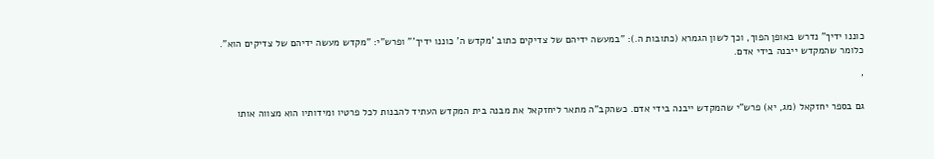כוננו ידיך" נדרש באופן הפוך, וכך לשון הגמרא (כתובות ה.): "במעשה ידיהם של צדיקים כתוב 'מקדש ה' כוננו ידיך'" ופרש"י: "מקדש מעשה ידיהם של צדיקים הוא". כלומר שהמקדש ייבנה בידי אדם.

'

גם בספר יחזקאל (מג, יא) פרש"י שהמקדש ייבנה בידי אדם. כשהקב"ה מתאר ליחזקאל את מבנה בית המקדש העתיד להבנות לכל פרטיו ומידותיו הוא מצווה אותו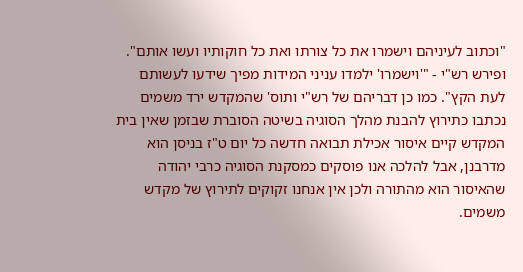"וכתוב לעיניהם וישמרו את כל צורתו ואת כל חוקותיו ועשו אותם". ופירש רש"י - "'וישמרו' ילמדו עניני המידות מפיך שידעו לעשותם לעת הקץ". כמו כן דבריהם של רש"י ותוס' שהמקדש ירד משמים נכתבו כתירוץ להבנת מהלך הסוגיה בשיטה הסוברת שבזמן שאין בית המקדש קיים איסור אכילת תבואה חדשה כל יום ט"ז בניסן הוא מדרבנן, אבל להלכה אנו פוסקים כמסקנת הסוגיה כרבי יהודה שהאיסור הוא מהתורה ולכן אין אנחנו זקוקים לתירוץ של מקדש משמים.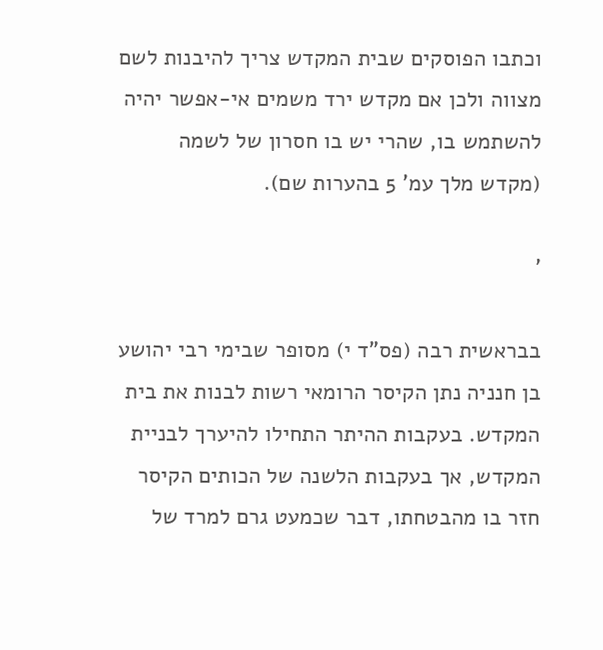וכתבו הפוסקים שבית המקדש צריך להיבנות לשם מצווה ולכן אם מקדש ירד משמים אי-אפשר יהיה להשתמש בו, שהרי יש בו חסרון של לשמה (מקדש מלך עמ' 5 בהערות שם).

'

בבראשית רבה (פס"ד י) מסופר שבימי רבי יהושע בן חנניה נתן הקיסר הרומאי רשות לבנות את בית המקדש. בעקבות ההיתר התחילו להיערך לבניית המקדש, אך בעקבות הלשנה של הכותים הקיסר חזר בו מהבטחתו, דבר שכמעט גרם למרד של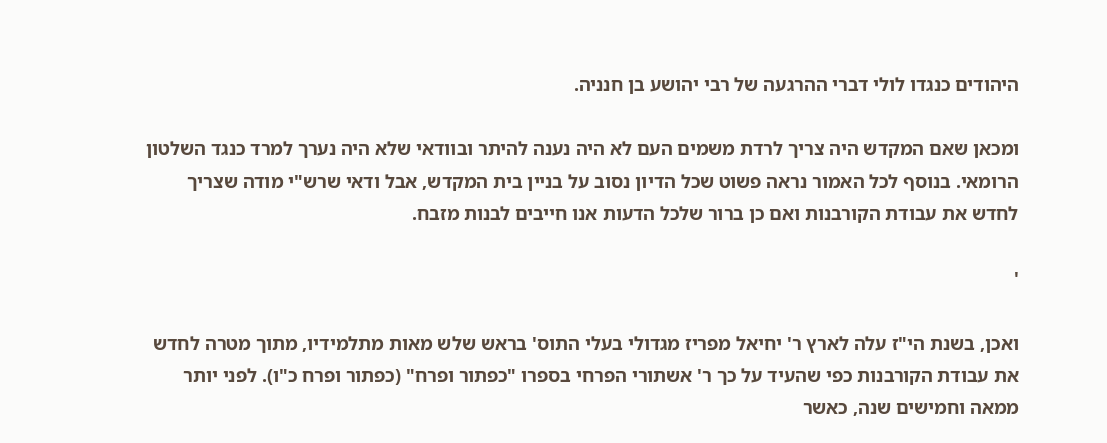היהודים כנגדו לולי דברי ההרגעה של רבי יהושע בן חנניה.

ומכאן שאם המקדש היה צריך לרדת משמים העם לא היה נענה להיתר ובוודאי שלא היה נערך למרד כנגד השלטון הרומאי. בנוסף לכל האמור נראה פשוט שכל הדיון נסוב על בניין בית המקדש, אבל ודאי שרש"י מודה שצריך לחדש את עבודת הקורבנות ואם כן ברור שלכל הדעות אנו חייבים לבנות מזבח.

'

ואכן, בשנת הי"ז עלה לארץ ר' יחיאל מפריז מגדולי בעלי התוס' בראש שלש מאות מתלמידיו, מתוך מטרה לחדש את עבודת הקורבנות כפי שהעיד על כך ר' אשתורי הפרחי בספרו "כפתור ופרח" (כפתור ופרח כ"ו). לפני יותר ממאה וחמישים שנה, כאשר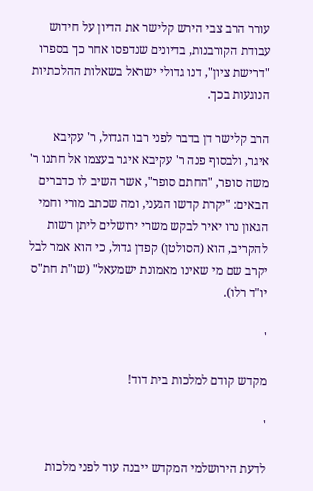עורר הרב צבי הירש קלישר את הדיון על חידוש עבודת הקורבנות, בדיונים שנדפסו אחר כך בספרו "דרישת ציון", דנו גדולי ישראל בשאלות ההלכתיות הנוגעות בכך.

הרב קלישר דן בדבר לפני רבו הגדול, ר' עקיבא איגר, ולבסוף פנה ר' עקיבא איגר בעצמו אל חתנו ר' משה סופר, "החתם סופר", אשר השיב לו כדברים הבאים: "יקרת קדשו הגעני, ומה שכתב מורי וחמי הגאון נרו יאיר לבקש משרי ירושלים ליתן רשות להקריב, הוא (הסולטן) קפדן גדול, כי הוא אמר לבל יקרב שם מי שאינו מאמונת ישמעאל" (שו"ת חת"ס יו"ד רלו).

'

מקדש קודם למלכות בית דוד!

'

לדעת הירושלמי המקדש ייבנה עוד לפני מלכות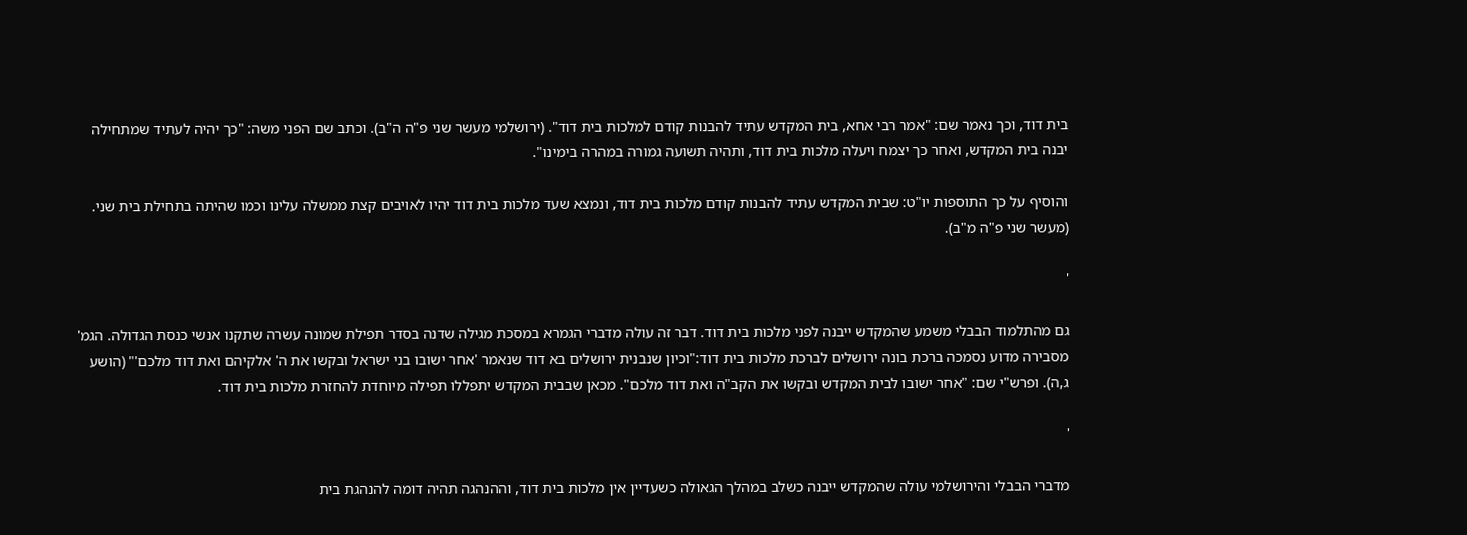בית דוד, וכך נאמר שם: "אמר רבי אחא, בית המקדש עתיד להבנות קודם למלכות בית דוד". (ירושלמי מעשר שני פ"ה ה"ב). וכתב שם הפני משה: "כך יהיה לעתיד שמתחילה יבנה בית המקדש, ואחר כך יצמח ויעלה מלכות בית דוד, ותהיה תשועה גמורה במהרה בימינו".

והוסיף על כך התוספות יו"ט: שבית המקדש עתיד להבנות קודם מלכות בית דוד, ונמצא שעד מלכות בית דוד יהיו לאויבים קצת ממשלה עלינו וכמו שהיתה בתחילת בית שני. (מעשר שני פ"ה מ"ב).

'

גם מהתלמוד הבבלי משמע שהמקדש ייבנה לפני מלכות בית דוד. דבר זה עולה מדברי הגמרא במסכת מגילה שדנה בסדר תפילת שמונה עשרה שתקנו אנשי כנסת הגדולה. הגמ' מסבירה מדוע נסמכה ברכת בונה ירושלים לברכת מלכות בית דוד:"וכיון שנבנית ירושלים בא דוד שנאמר 'אחר ישובו בני ישראל ובקשו את ה' אלקיהם ואת דוד מלכם'" (הושע ג,ה). ופרש"י שם: "אחר ישובו לבית המקדש ובקשו את הקב"ה ואת דוד מלכם". מכאן שבבית המקדש יתפללו תפילה מיוחדת להחזרת מלכות בית דוד.

'

מדברי הבבלי והירושלמי עולה שהמקדש ייבנה כשלב במהלך הגאולה כשעדיין אין מלכות בית דוד, וההנהגה תהיה דומה להנהגת בית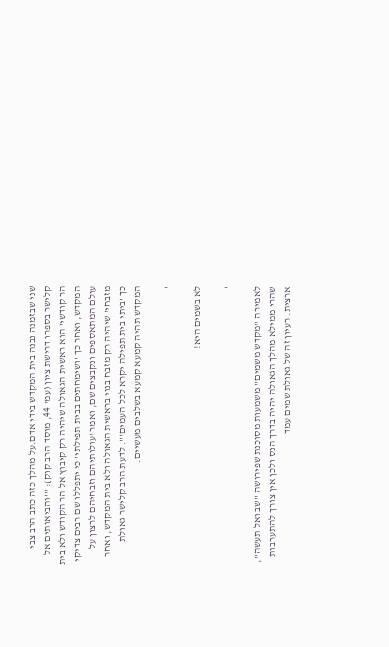שני שבזמנה נבנה בית המקדש בידי אדם.על מהלך כזה כתב הרב צבי קלישר בספרו דרישת ציון (עמ' 44, מוסד הרב קוק): "'והביאותים אל הר קודשי' הוא ראשית הגאולה שיהיה רק קיבוץ אל הר הקודש ולא בית המקדש, ואחר כך 'ושימחתים בבית תפילתי' כי יתפללו שם רבים צדיקי עולם המתאספים ונקבצים שם, ואמר 'עולותיהם וזבחיהם לרצון על מזבחי' שיהיה רק מזבח בנוי בראשית הגאולה ולא בית המקדש, ואחר כך 'ביתי בית תפילה יקרא לכל העמים'". לדעת הרב קלישר גאולת המקדש תהיה קמעא קמעא בשלבים מעשיים.

'

לא בשמים היא!

'

לאמירה "מקדש משמים" משמעות מסוכנת שפירושה "שב ואל תעשה", שהרי ממילא מהלך הגאולה יהיה בדרך הנס ולכן אין צורך להתערבות ארצית. רעיון זה של גאולת שמים עמד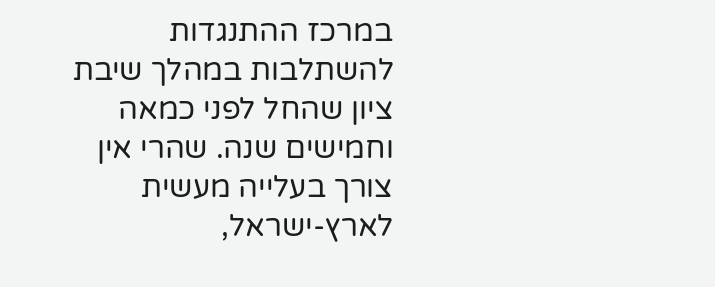במרכז ההתנגדות להשתלבות במהלך שיבת ציון שהחל לפני כמאה וחמישים שנה. שהרי אין צורך בעלייה מעשית לארץ-ישראל,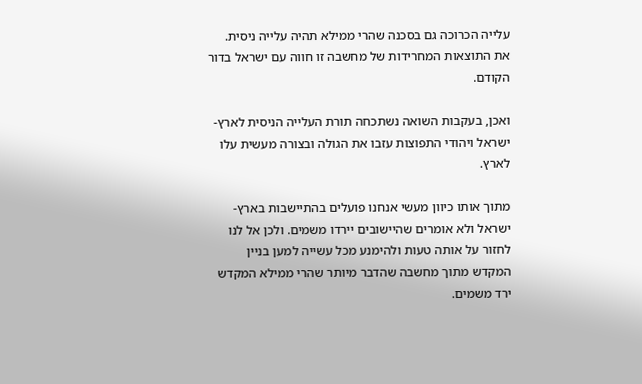עלייה הכרוכה גם בסכנה שהרי ממילא תהיה עלייה ניסית. את התוצאות המחרידות של מחשבה זו חווה עם ישראל בדור הקודם.

ואכן, בעקבות השואה נשתכחה תורת העלייה הניסית לארץ-ישראל ויהודי התפוצות עזבו את הגולה ובצורה מעשית עלו לארץ.

מתוך אותו כיוון מעשי אנחנו פועלים בהתיישבות בארץ-ישראל ולא אומרים שהיישובים יירדו משמים. ולכן אל לנו לחזור על אותה טעות ולהימנע מכל עשייה למען בניין המקדש מתוך מחשבה שהדבר מיותר שהרי ממילא המקדש ירד משמים.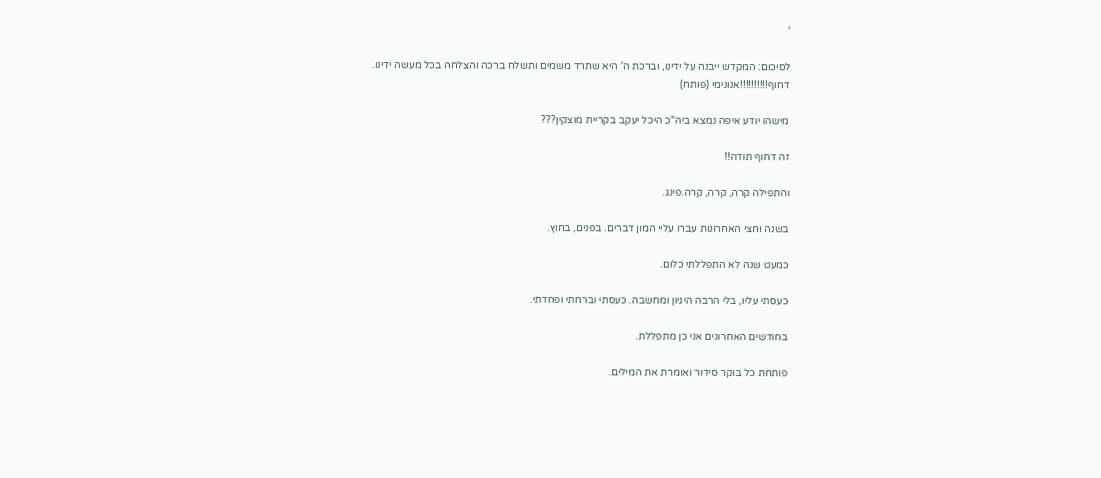'

לסיכום: המקדש ייבנה על ידינו, וברכת ה' היא שתרד משמים ותשלח ברכה והצלחה בכל מעשה ידינו.
דחוף!!!!!!!!!!אנונימי (פותח)

מישהו יודע איפה נמצא ביה"כ היכל יעקב בקריית מוצקין???

זה דחוף תודה!!

והתפילה קרה, קרה, קרה.פינג.

בשנה וחצי האחרונות עברו עליי המון דברים. בפנים, בחוץ.

כמעט שנה לא התפללתי כלום.

כעסתי עליו, בלי הרבה היגיון ומחשבה. כעסתי וברחתי ופחדתי.

בחודשים האחרונים אני כן מתפללת.

פותחת כל בוקר סידור ואומרת את המילים.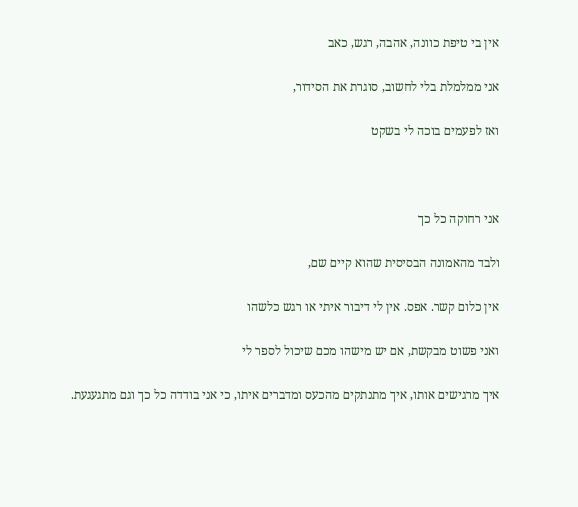אין בי טיפת כוונה, אהבה, רגש, כאב

אני ממלמלת בלי לחשוב, סוגרת את הסידור,

ואז לפעמים בוכה לי בשקט



אני רחוקה כל כך

ולבד מהאמונה הבסיסית שהוא קיים שם,

אין כלום קשר. אפס. אין לי דיבור איתי או רגש כלשהו

ואני פשוט מבקשת, אם יש מישהו מכם שיכול לספר לי

איך מרגישים אותו, איך מתנתקים מהכעס ומדברים איתו, כי אני בודדה כל כך וגם מתגעגעת.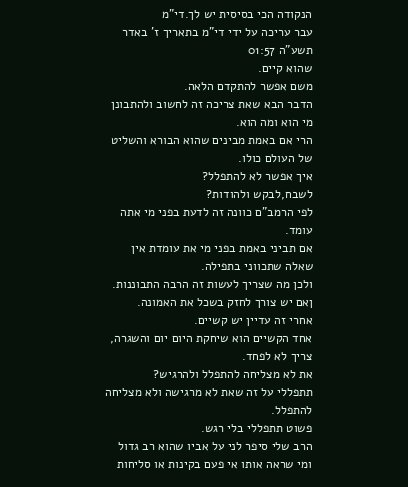הנקודה הכי בסיסית יש לך.די"מ
עבר עריכה על ידי די"מ בתאריך ז' באדר תשע"ה 01:57
שהוא קיים.
משם אפשר להתקדם הלאה.
הדבר הבא שאת צריכה זה לחשוב ולהתבונן מי הוא ומה הוא.
הרי אם באמת מבינים שהוא הבורא והשליט של העולם כולו.
איך אפשר לא להתפלל?
לשבח,לבקש ולהודות?
לפי הרמב"ם כוונה זה לדעת בפני מי אתה עומד.
אם תביני באמת בפני מי את עומדת אין שאלה שתכווני בתפילה.
ולכן מה שצריך לעשות זה הרבה התבוננות.
ןאם יש צורך לחזק בשכל את האמונה.
אחרי זה עדיין יש קשיים.
אחד הקשיים הוא שיחקת היום יום והשגרה,
צריך לא לפחד.
את לא מצליחה להתפלל ולהרגיש?
תתפללי על זה שאת לא מרגישה ולא מצליחה להתפלל.
פשוט תתפללי בלי רגש.
הרב שלי סיפר לני על אביו שהוא רב גדול ומי שראה אותו אי פעם בקינות או סליחות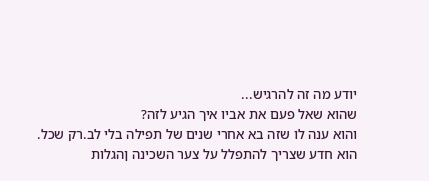יודע מה זה להרגיש...
שהוא שאל פעם את אביו איך הגיע לזה?
והוא ענה לו שזה בא אחרי שנים של תפילה בלי לב.רק שכל.
הוא חדע שצריך להתפלל על צער השכינה ןהגלות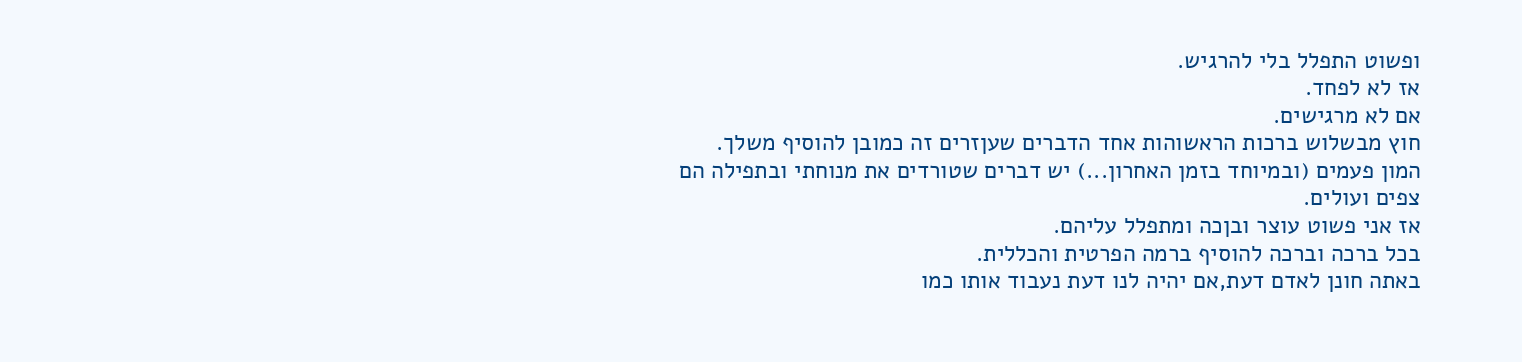ופשוט התפלל בלי להרגיש.
אז לא לפחד.
אם לא מרגישים.
חוץ מבשלוש ברכות הראשוהות אחד הדברים שעןזרים זה כמובן להוסיף משלך.
המון פעמים (ובמיוחד בזמן האחרון...) יש דברים שטורדים את מנוחתי ובתפילה הם צפים ועולים.
אז אני פשוט עוצר ובןכה ומתפלל עליהם.
בכל ברכה וברכה להוסיף ברמה הפרטית והכללית.
באתה חונן לאדם דעת,אם יהיה לנו דעת נעבוד אותו כמו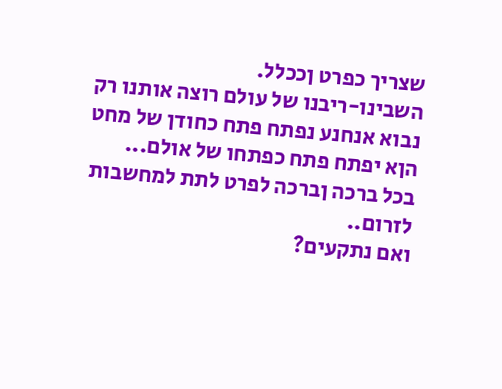שצריך כפרט ןככלל.
השבינו-ריבנו של עולם רוצה אותנו רק נבוא אנחנע נפתח פתח כחודן של מחט הןא יפתח פתח כפתחו של אולם...
בכל ברכה ןברכה לפרט לתת למחשבות לזרום..
ואם נתקעים?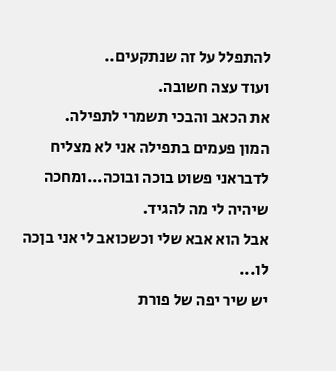להתפלל על זה שנתקעים..
ועוד עצה חשובה.
את הכאב והבכי תשמרי לתפילה.
המון פעמים בתפילה אני לא מצליח לדבראני פשוט בוכה ובוכה...ומחכה שיהיה לי מה להגיד.
אבל הוא אבא שלי וכשכואב לי אני בןכה לו...
יש שיר יפה של פורת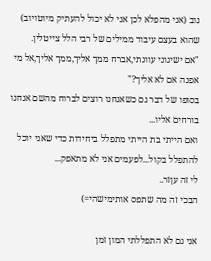נוב (אני מהפלא לכן אני לא יכול להעתיק מיוטויוב) שהוא בעצם עיבוד ממילים של רבי הלל צייטלין.
"אם ישיגוני עוונתי,אברח ממך אליך,ממך אליך,אל מי אפנה אם לא אליך?"
בסופו של דבר גם כשאנחנו רוצים לברוח מהשם אנחנו בורחים אליו...
ואם הייתי בת הייתי מתפלל ביחידות כדי שאני יוכל להתפלל בקול...לפעמים אני לא מתאפק...
לי זה עןזר..
הבכי זה מה שתפס אותימישהי=)

אני גם לא התפללתי המון זמן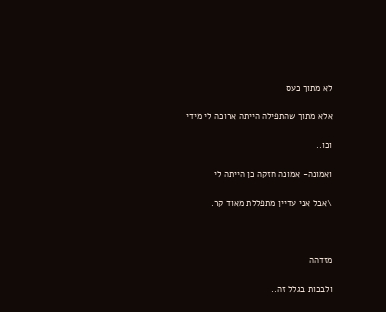לא מתוך כעס

אלא מתוך שהתפילה הייתה ארוכה לי מידי

וכו..

ואמונה- אמונה חזקה כן הייתה לי

\אבל אני עדיין מתפללת מאוד קר.



מזדהה

ולבכות בגלל זה..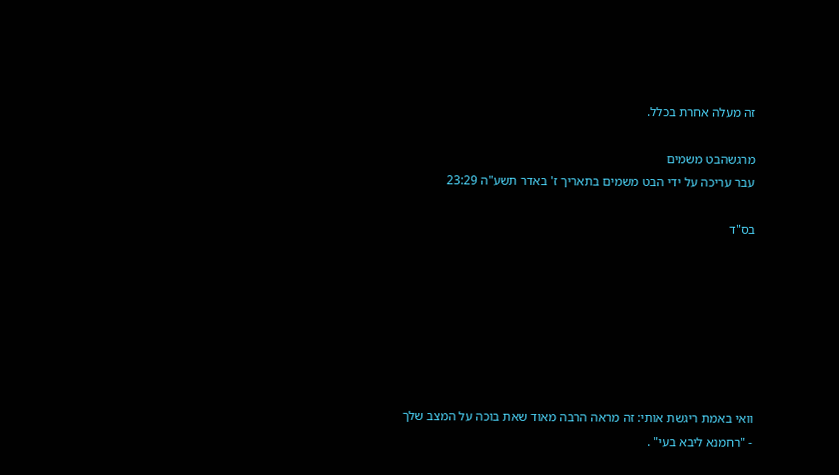זה מעלה אחרת בכלל.

מרגשהבט משמים
עבר עריכה על ידי הבט משמים בתאריך ז' באדר תשע"ה 23:29

בס"ד







וואי באמת ריגשת אותי: זה מראה הרבה מאוד שאת בוכה על המצב שלך  - "רחמנא ליבא בעי" .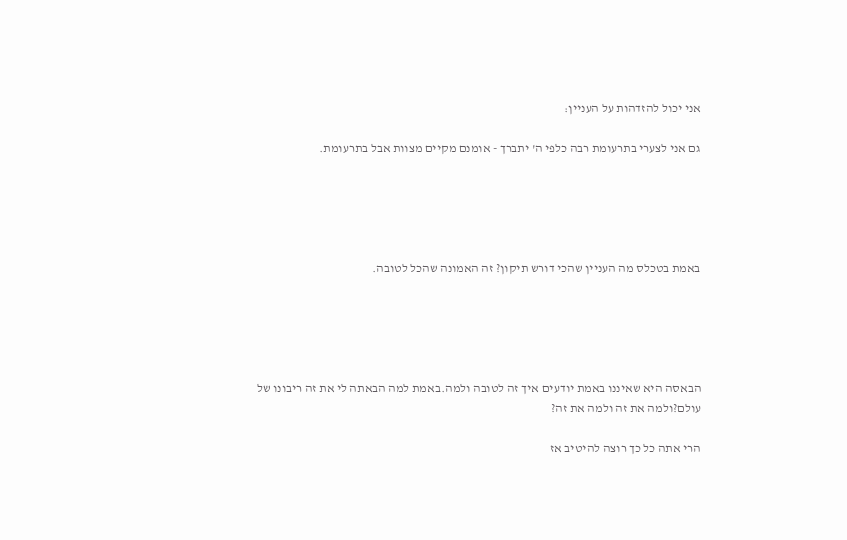אני יכול להזדהות על העניין:

גם אני לצערי בתרעומת רבה כלפי ה' יתברך - אומנם מקיים מצוות אבל בתרעומת.





באמת בטכלס מה העניין שהכי דורש תיקון? זה האמונה שהכל לטובה.





הבאסה היא שאיננו באמת יודעים איך זה לטובה ולמה.באמת למה הבאתה לי את זה ריבונו של עולם?ולמה את זה ולמה את זה?

הרי אתה כל כך רוצה להיטיב אז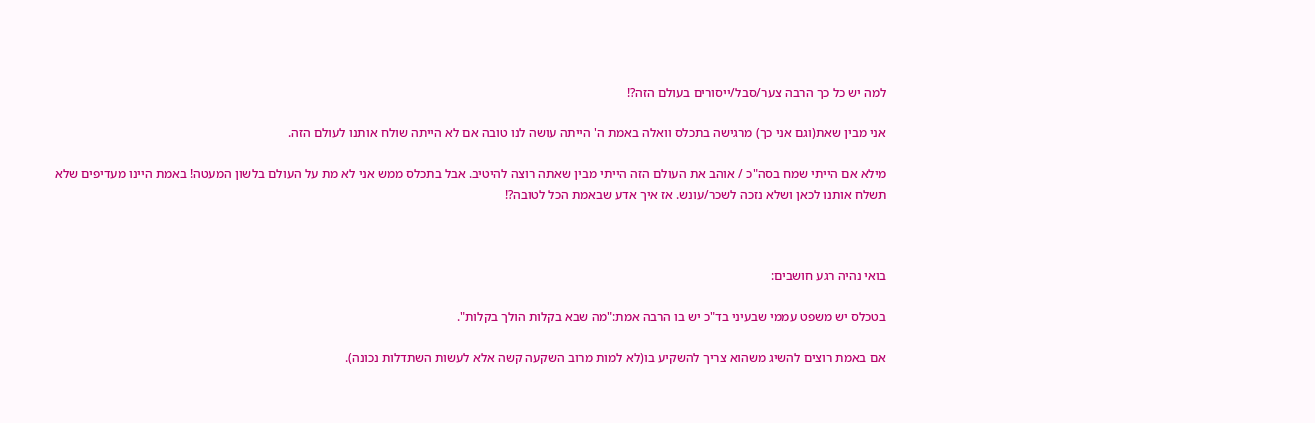למה יש כל כך הרבה צער/סבל/ייסורים בעולם הזה?!

אני מבין שאת(וגם אני כך) מרגישה בתכלס וואלה באמת ה' הייתה עושה לנו טובה אם לא הייתה שולח אותנו לעולם הזה.

מילא אם הייתי שמח בסה"כ / אוהב את העולם הזה הייתי מבין שאתה רוצה להיטיב. אבל בתכלס ממש אני לא מת על העולם בלשון המעטה! באמת היינו מעדיפים שלא תשלח אותנו לכאן ושלא נזכה לשכר/עונש. אז איך אדע שבאמת הכל לטובה?!



בואי נהיה רגע חושבים:

בטכלס יש משפט עממי שבעיני בד"כ יש בו הרבה אמת:"מה שבא בקלות הולך בקלות".

אם באמת רוצים להשיג משהוא צריך להשקיע בו(לא למות מרוב השקעה קשה אלא לעשות השתדלות נכונה).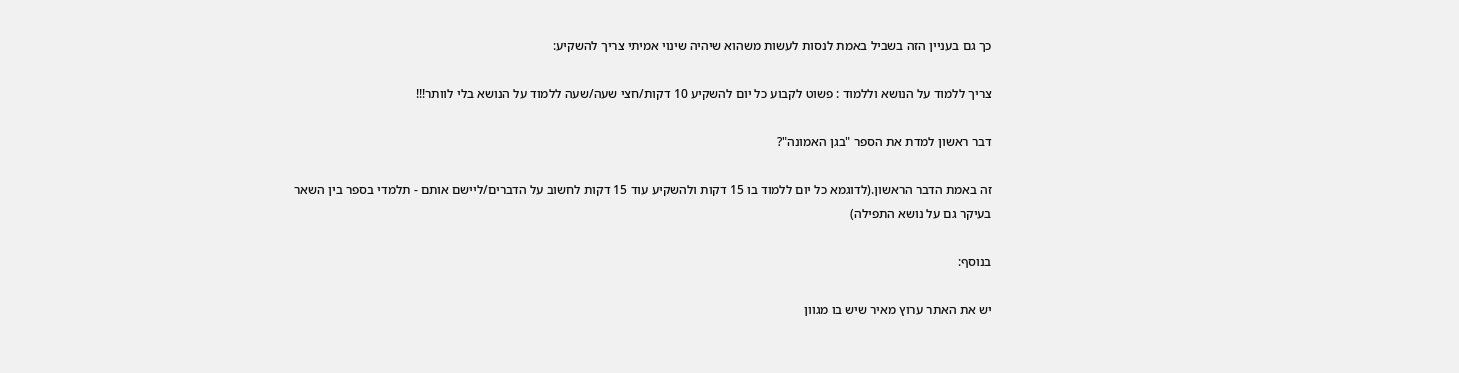כך גם בעניין הזה בשביל באמת לנסות לעשות משהוא שיהיה שינוי אמיתי צריך להשקיע:

צריך ללמוד על הנושא וללמוד : פשוט לקבוע כל יום להשקיע 10 דקות/חצי שעה/שעה ללמוד על הנושא בלי לוותר!!!

דבר ראשון למדת את הספר "בגן האמונה"?

זה באמת הדבר הראשון.(לדוגמא כל יום ללמוד בו 15 דקות ולהשקיע עוד 15 דקות לחשוב על הדברים/ליישם אותם - תלמדי בספר בין השאר בעיקר גם על נושא התפילה)

בנוסף:

יש את האתר ערוץ מאיר שיש בו מגוון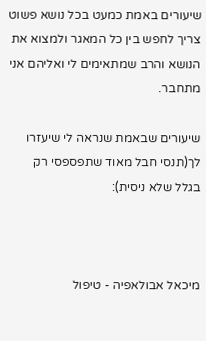שיעורים באמת כמעט בכל נושא פשוט צריך לחפש בין כל המאגר ולמצוא את הנושא והרב שמתאימים לי ואליהם אני מתחבר.

שיעורים שבאמת שנראה לי שיעזרו לך(תנסי חבל מאוד שתפספסי רק בגלל שלא ניסית):



מיכאל אבולאפיה - טיפול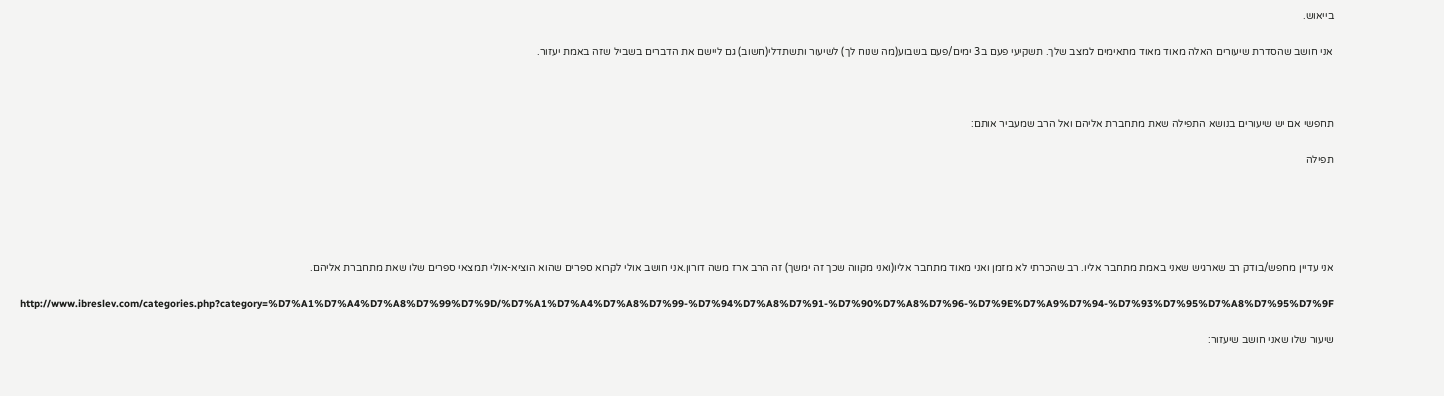בייאוש.

אני חושב שהסדרת שיעורים האלה מאוד מאוד מתאימים למצב שלך. תשקיעי פעם ב3 ימים/פעם בשבוע(מה שנוח לך) לשיעור ותשתדלי(חשוב) גם ליישם את הדברים בשביל שזה באמת יעזור.



תחפשי אם יש שיעורים בנושא התפילה שאת מתחברת אליהם ואל הרב שמעביר אותם:

תפילה





אני עדיין מחפש/בודק רב שארגיש שאני באמת מתחבר אליו. רב שהכרתי לא מזמן ואני מאוד מתחבר אליו(ואני מקווה שכך זה ימשך) זה הרב ארז משה דורון.אני חושב אולי לקרוא ספרים שהוא הוציא-אולי תמצאי ספרים שלו שאת מתחברת אליהם.

http://www.ibreslev.com/categories.php?category=%D7%A1%D7%A4%D7%A8%D7%99%D7%9D/%D7%A1%D7%A4%D7%A8%D7%99-%D7%94%D7%A8%D7%91-%D7%90%D7%A8%D7%96-%D7%9E%D7%A9%D7%94-%D7%93%D7%95%D7%A8%D7%95%D7%9F

שיעור שלו שאני חושב שיעזור: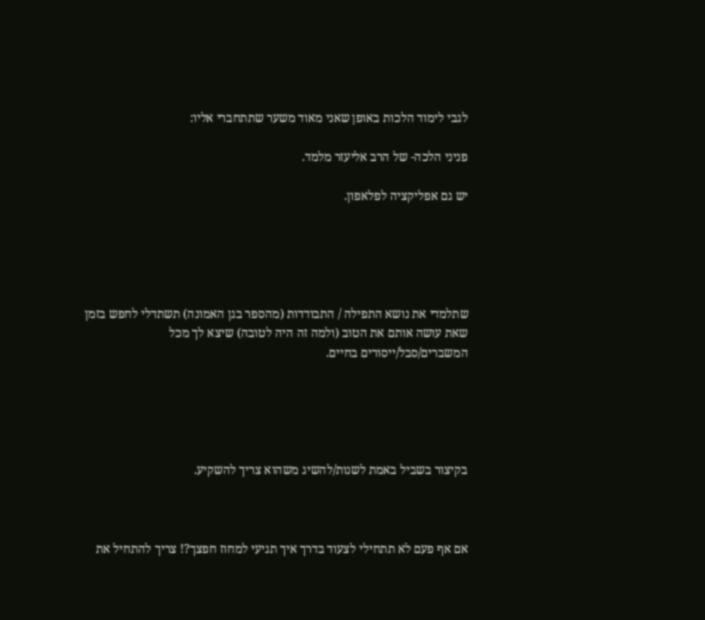לגבי לימוד הלכות באופן שאני מאוד משער שתתחברי אליו:

פניני הלכה- של הרב אליעזר מלמד.

יש גם אפליקציה לפלאפון.





שתלמדי את נושא התפילה / התבודדות (מהספר בגן האמונה) תשתדלי לחפש בזמן שאת עושה אותם את הטוב (ולמה זה היה לטובה) שיצא לך מכל המשברים/סבל/ייסורים בחיים.





בקיצור בשביל באמת לשנות/להשיג משהוא צריך להשקיע.



אם אף פעם לא תתחילי לצעוד בדרך איך תגיעי למחוז חפצך?! צריך להתחיל את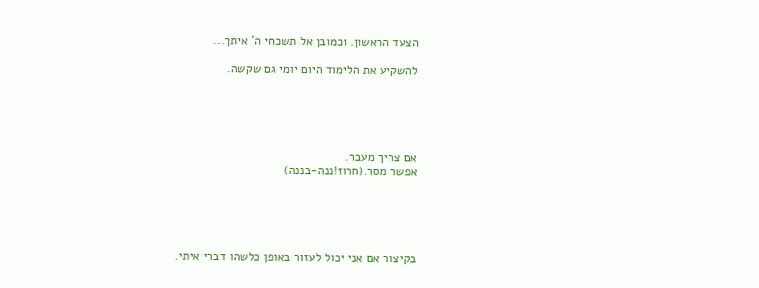הצעד הראשון. וכמובן אל תשכחי ה' איתך...

להשקיע את הלימוד היום יומי גם שקשה.





אם צריך מעבר.
אפשר מסר.(חרוז!ננה-בננה)





בקיצור אם אני יכול לעזור באופן כלשהו דברי איתי.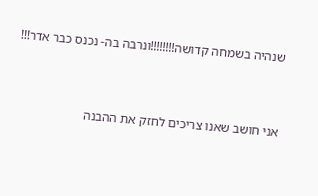שנהיה בשמחה קדושה!!!!!!!!ונרבה בה- נכנס כבר אדר!!!



אני חושב שאנו צריכים לחזק את ההבנה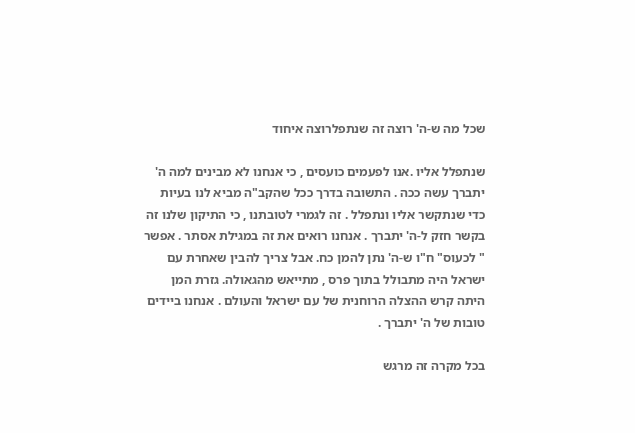שכל מה ש-ה' רוצה זה שנתפלרוצה איחוד

שנתפלל אליו .אנו לפעמים כועסים , כי אנחנו לא מבינים למה ה' יתברך עשה ככה . התשובה בדרך ככל שהקב"ה מביא לנו בעיות כדי שנתקשר אליו ונתפלל . זה לגמרי לטובתנו , כי התיקון שלנו זה בקשר חזק ל-ה' יתברך . אנחנו רואים את זה במגילת אסתר . אפשר " לכעוס" ח"ו ש-ה' נתן להמן כח. אבל צריך להבין שאחרת עם ישראל היה מתבולל בתוך פרס , מתייאש מהגאולה. גזרת המן היתה קרש ההצלה הרוחנית של עם ישראל והעולם . אנחנו ביידים טובות של ה' יתברך .

בכל מקרה זה מרגש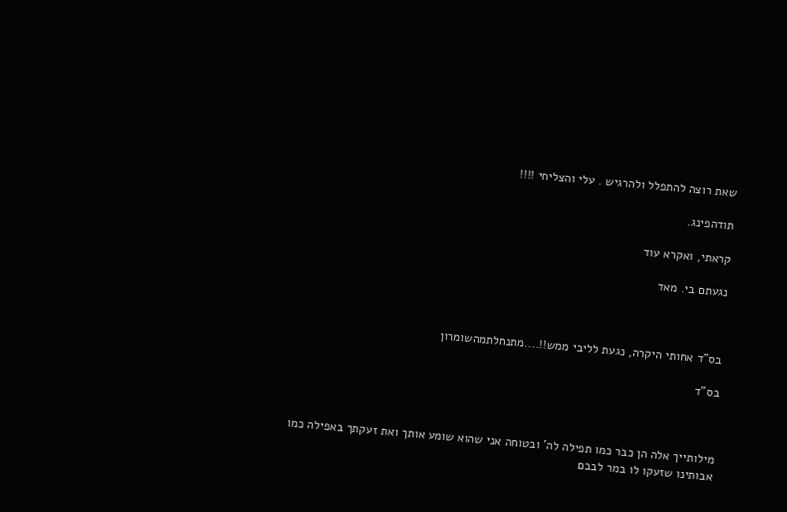שאת רוצה להתפלל ולהרגיש . עלי והצליחי !!!!

תודהפינג.

קראתי, ואקרא עוד

נגעתם בי. מאד



בס"ד אחותי היקרה, נגעת לליבי ממש!!....מתנחלתמהשומרון

בס"ד



מילותייך אלה הן כבר כמו תפילה לה' ובטוחה אני שהוא שומע אותך ואת זעקתך באפילה כמו אבותינו שזעקו לו במר לבבם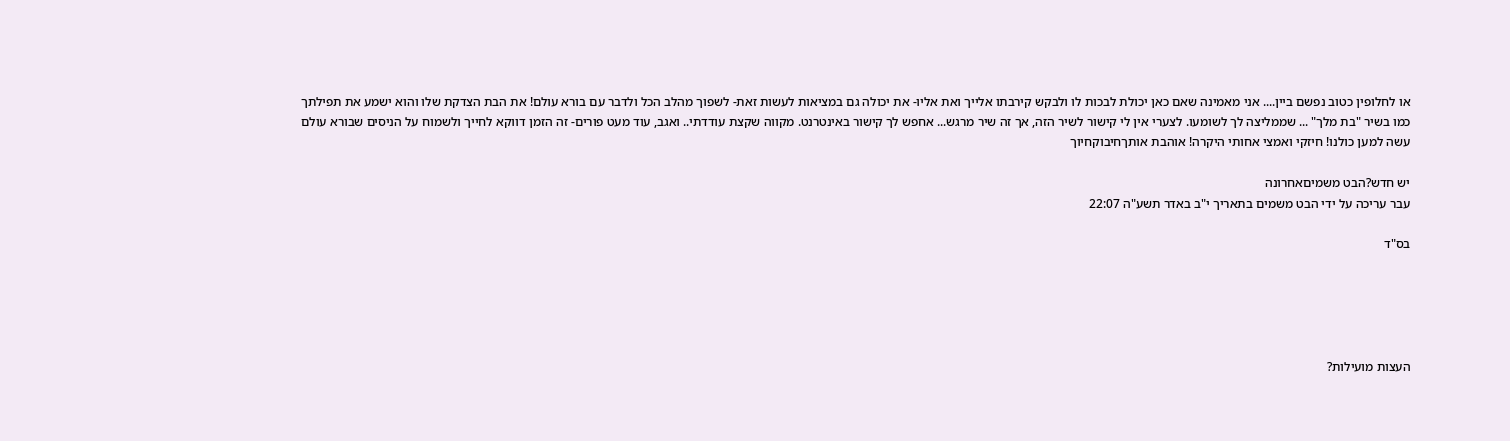או לחלופין כטוב נפשם ביין.... אני מאמינה שאם כאן יכולת לבכות לו ולבקש קירבתו אלייך ואת אליו- את יכולה גם במציאות לעשות זאת- לשפוך מהלב הכל ולדבר עם בורא עולם! את הבת הצדקת שלו והוא ישמע את תפילתך כמו בשיר "בת מלך" ... שממליצה לך לשומעו. לצערי אין לי קישור לשיר הזה, אך זה שיר מרגש... אחפש לך קישור באינטרנט. מקווה שקצת עודדתי.. ואגב, עוד מעט פורים- זה הזמן דווקא לחייך ולשמוח על הניסים שבורא עולם עשה למען כולנו! חיזקי ואמצי אחותי היקרה! אוהבת אותךחיבוקחיוך

יש חדש?הבט משמיםאחרונה
עבר עריכה על ידי הבט משמים בתאריך י"ב באדר תשע"ה 22:07

בס"ד





העצות מועילות?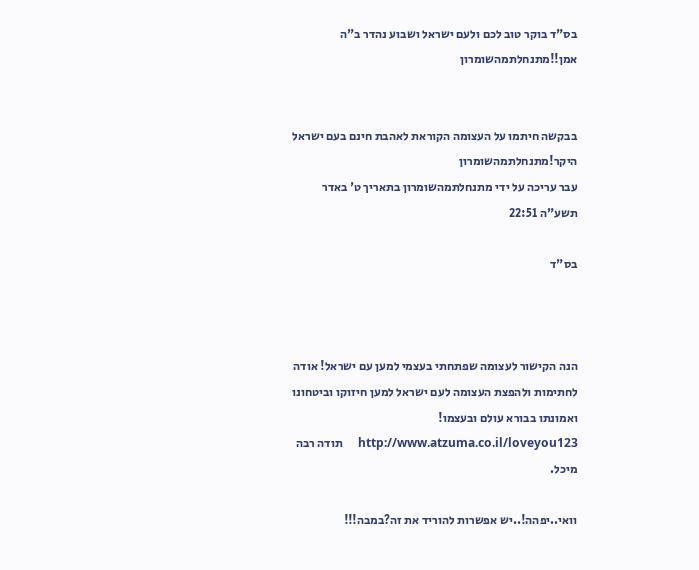בס"ד בוקר טוב לכם ולעם ישראל ושבוע נהדר ב"ה אמן!!מתנחלתמהשומרון


בבקשה חיתמו על העצומה הקוראת לאהבת חינם בעם ישראל היקר!מתנחלתמהשומרון
עבר עריכה על ידי מתנחלתמהשומרון בתאריך ט' באדר תשע"ה 22:51

בס"ד



הנה הקישור לעצומה שפתחתי בעצמי למען עם ישראל! אודה לחתימות ולהפצת העצומה לעם ישראל למען חיזוקו וביטחונו ואמונתו בבורא עולם ובעצמו!     http://www.atzuma.co.il/loveyou123     תודה רבה מיכל.

וואי..יפהה!..יש אפשרות להוריד את זה?במבה!!!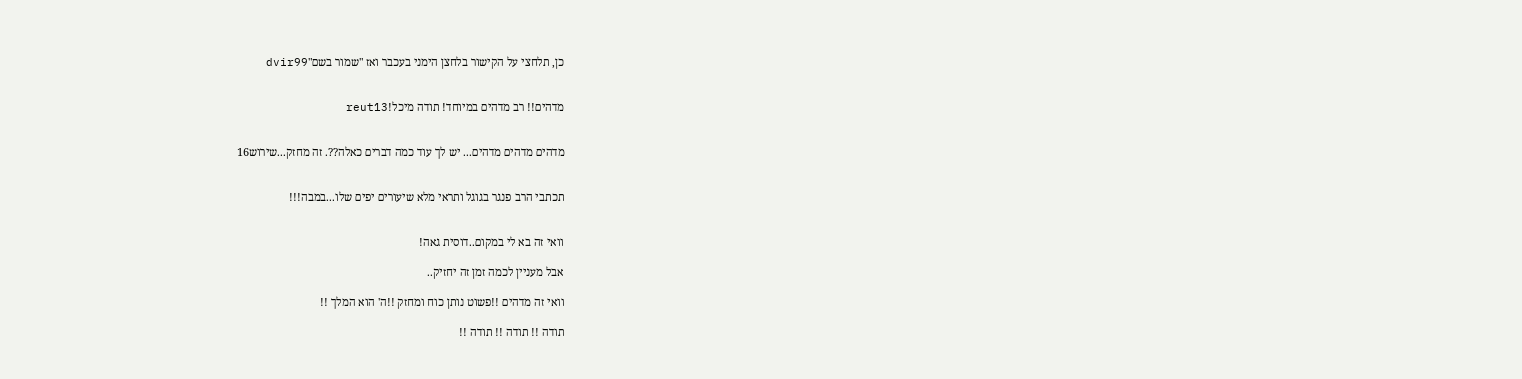כן, תלחצי על הקישור בלחצן הימני בעכבר ואז "שמור בשם"dvir99


מדהים!! רב מדהים במיוחד! תודה מיכל!reut13


מדהים מדהים מדהים... יש לך עוד כמה דברים כאלה??. זה מחזק...שירוש16


תכתבי הרב פנגר בגוגל ותראי מלא שיעורים יפים שלו...במבה!!!


וואי זה בא לי במקום..דוסית גאה!

אבל מעניין לכמה זמן זה יחזיק..

וואי זה מדהים !!פשוט נותן כוח ומחזק !!ה' הוא המלך !!

תודה !! תודה !! תודה !!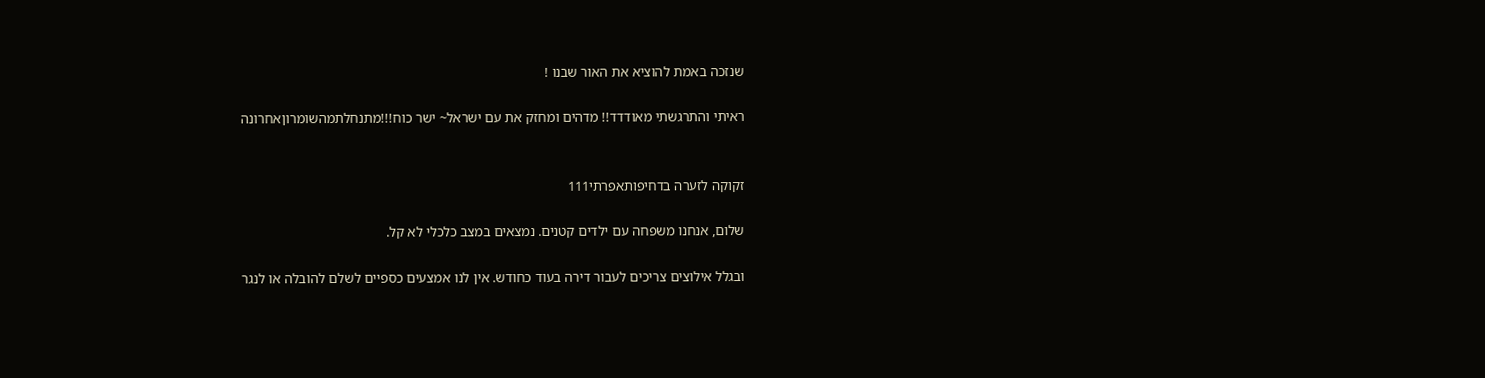שנזכה באמת להוציא את האור שבנו !

ראיתי והתרגשתי מאודדד!! מדהים ומחזק את עם ישראל~ ישר כוח!!!מתנחלתמהשומרוןאחרונה


זקוקה לזערה בדחיפותאפרתי111

שלום, אנחנו משפחה עם ילדים קטנים. נמצאים במצב כלכלי לא קל.

ובגלל אילוצים צריכים לעבור דירה בעוד כחודש. אין לנו אמצעים כספיים לשלם להובלה או לנגר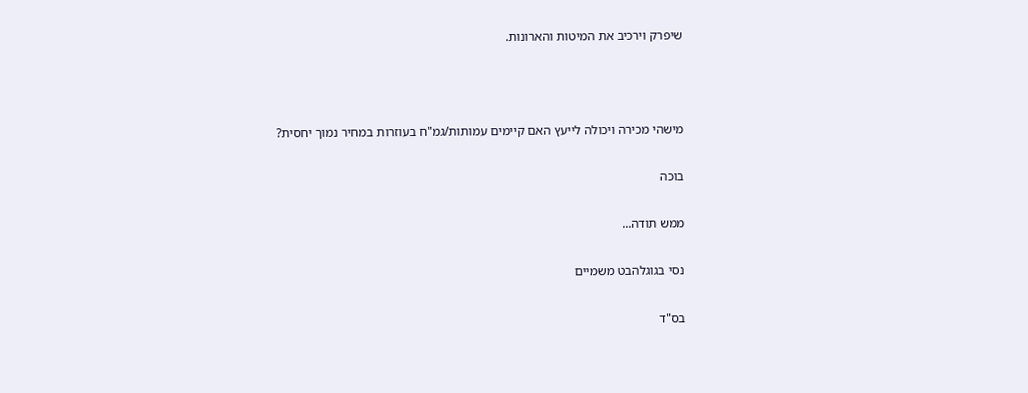שיפרק וירכיב את המיטות והארונות.



מישהי מכירה ויכולה לייעץ האם קיימים עמותות/גמ"ח בעוזרות במחיר נמוך יחסית?

בוכה

ממש תודה...

נסי בגוגלהבט משמיים

בס"ד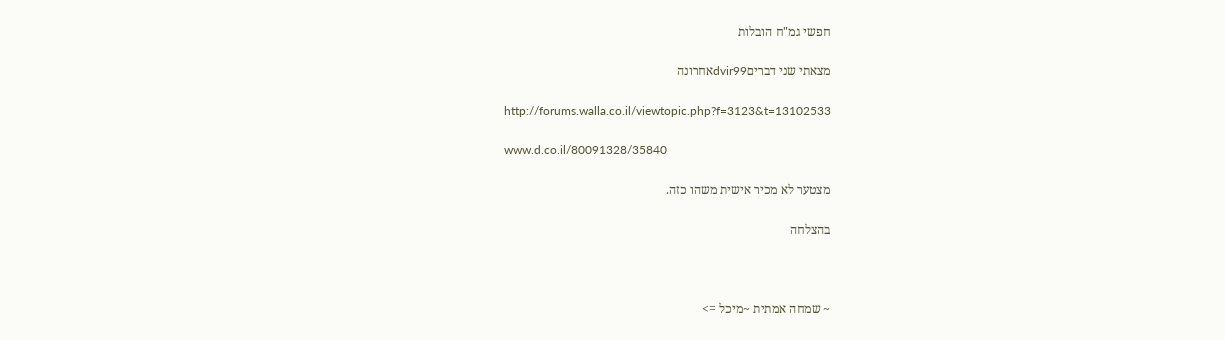חפשי גמ"ח הובלות

מצאתי שני דבריםdvir99אחרונה

http://forums.walla.co.il/viewtopic.php?f=3123&t=13102533

www.d.co.il/80091328/35840

מצטער לא מכיר אישית משהו כזה.

בהצלחה



~ שמחה אמתית ~מיכל =>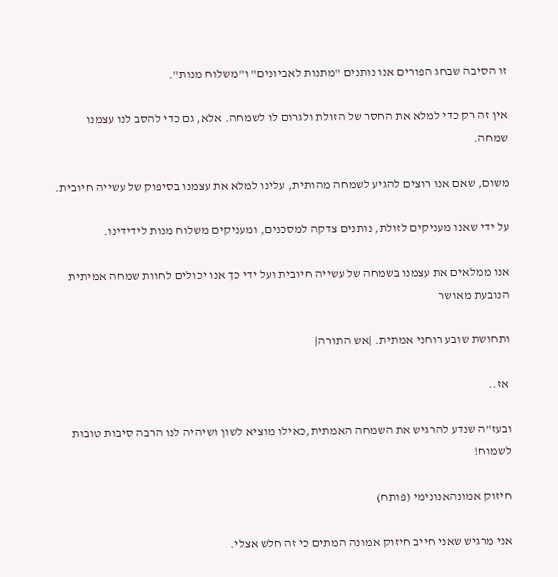זו הסיבה שבחג הפורים אנו נותנים "מתנות לאביונים" ו"משלוח מנות".

אין זה רק כדי למלא את החסר של הזולת ולגרום לו לשמחה. אלא, גם כדי להסב לנו עצמנו שמחה.

משום, שאם אנו רוצים להגיע לשמחה מהותית, עלינו למלא את עצמנו בסיפוק של עשייה חיובית.

על ידי שאנו מעניקים לזולת, נותנים צדקה למסכנים, ומעניקים משלוח מנות לידידינו.

אנו ממלאים את עצמנו בשמחה של עשייה חיובית ועל ידי כך אנו יכולים לחוות שמחה אמיתית הנובעת מאושר

ותחושת שובע רוחני אמתית. |אש התורה|

 אז..

ובעז"ה שנדע להרגיש את השמחה האמתית,כאילו מוציא לשון ושיהיה לנו הרבה סיבות טובות לשמוח!

חיזוק אמונהאנונימי (פותח)

אני מרגיש שאני חייב חיזוק אמונה המתים כי זה חלש אצלי.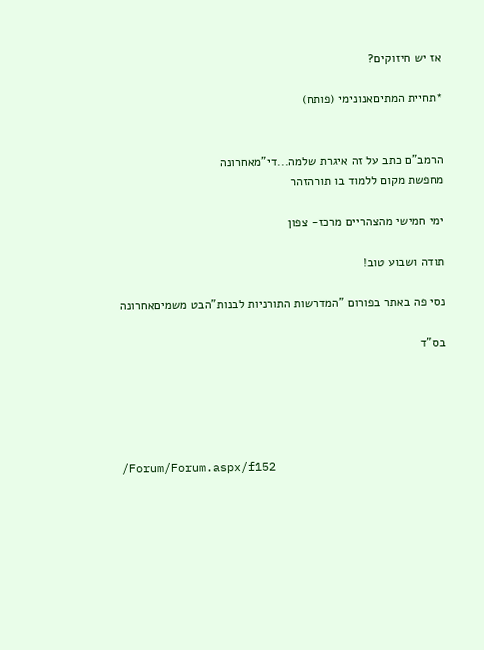אז יש חיזוקים?

*תחיית המתיםאנונימי (פותח)


הרמב"ם כתב על זה איגרת שלמה...די"מאחרונה
מחפשת מקום ללמוד בו תורהזהר

ימי חמישי מהצהריים מרכז- צפון

תודה ושבוע טוב!

נסי פה באתר בפורום "המדרשות התורניות לבנות"הבט משמיםאחרונה

בס"ד





/Forum/Forum.aspx/f152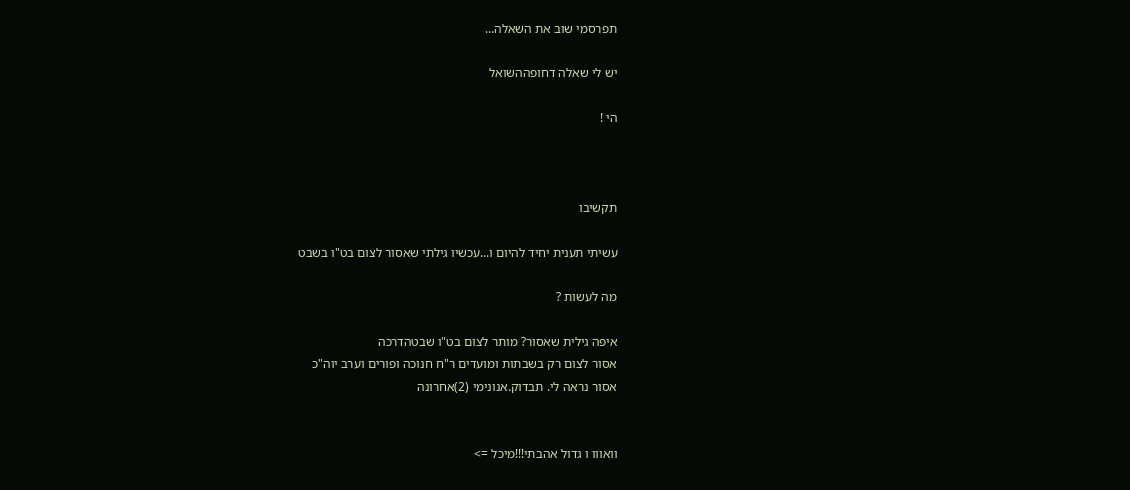תפרסמי שוב את השאלה...

יש לי שאלה דחופההשואל

הי !



תקשיבו

עשיתי תענית יחיד להיום ו...עכשיו גילתי שאסור לצום בט"ו בשבט

מה לעשות ?

איפה גילית שאסור? מותר לצום בט"ו שבטהדרכה
אסור לצום רק בשבתות ומועדים ר"ח חנוכה ופורים וערב יוה"כ
אסור נראה לי. תבדוק.אנונימי (2)אחרונה


וואווו ו גדול אהבתי!!!מיכל =>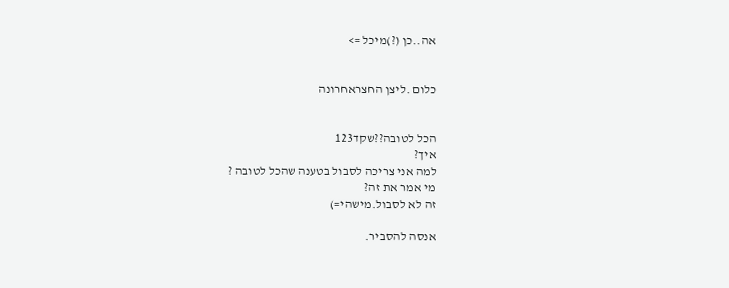אה..כן (?)מיכל =>


כלום .ליצן החצראחרונה


הכל לטובה??שקד123
איך?
למה אני צריכה לסבול בטענה שהכל לטובה ?
מי אמר את זה?
זה לא לסבול.מישהי=)

אנסה להסביר.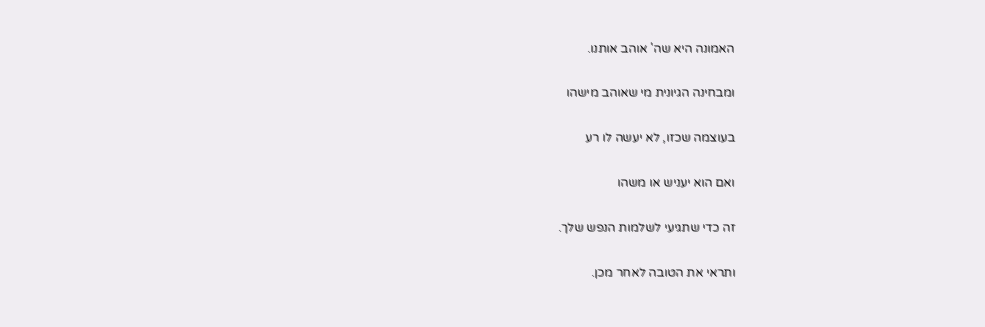האמונה היא שה' אוהב אותנו.

ומבחינה הגיונית מי שאוהב מישהו

בעוצמה שכזו, לא יעשה לו רע

ואם הוא יעניש או משהו

זה כדי שתגיעי לשלמות הנפש שלך.

ותראי את הטובה לאחר מכן.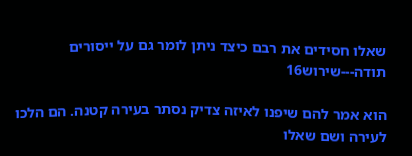שאלו חסידים את רבם כיצד ניתן לומר גם על ייסורים תודה---שירוש16

הוא אמר להם שיפנו לאיזה צדיק נסתר בעירה קטנה. הם הלכו לעירה ושם שאלו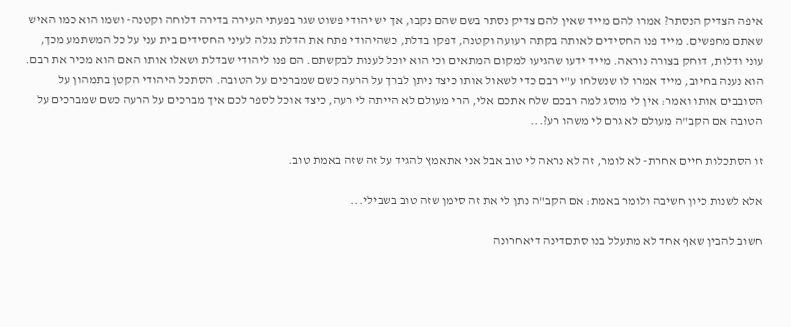איפה הצדיק הנסתר? אמרו להם מייד שאין להם צדיק נסתר בשם שהם נקבו, אך יש יהודי פשוט שגר בפעתי העירה בדירה דלוחה וקטנה- ושמו הוא כמו האיש שאתם מחפשים. מייד פנו החסידים לאותה בקתה רעועה וקטנה, דפקו בדלת, כשהיהודי פתח את הדלת נגלה לעיני החסידים בית עני על כל המשתמע מכך, עוני ודלות, דוחק בצורה נוראה. מייד ידעו שהגיעו למקום המתאים וכי הוא יוכל לענות לבקשתם. הם פנו ליהודי שבדלת ושאלו אותו האם הוא מכיר את רבם. הוא נענה בחיוב, מייד אמרו לו שנשלחו ע"י רבם כדי לשאול אותו כיצד ניתן לברך על הרעה כשם שמברכים על הטובה. הסתכל היהודי הקטן בתמהון על הסובבים אותו ואמר: אין לי מוסג למה רבכם שלח אתכם אלי, הרי מעולם לא הייתה לי רעה, כיצד אוכל לספר לכם איך מברכים על הרעה כשם שמברכים על הטובה אם הקב"ה מעולם לא גרם לי משהו רע?...

זו הסתכלות חיים אחרת- לא לומר, זה לא נראה לי טוב אבל אני אתאמץ להגיד על זה שזה באמת טוב.

אלא לשנות כיון חשיבה ולומר באמת: אם הקב"ה נתן לי את זה סימן שזה טוב בשבילי...

חשוב להבין שאף אחד לא מתעלל בנו סתםדינה דיאחרונה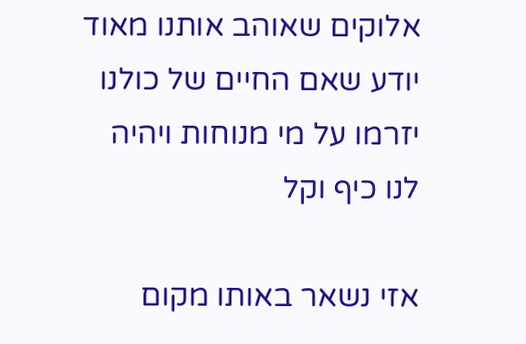אלוקים שאוהב אותנו מאוד יודע שאם החיים של כולנו יזרמו על מי מנוחות ויהיה לנו כיף וקל

אזי נשאר באותו מקום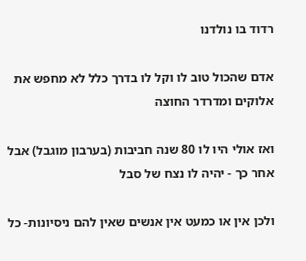רדוד בו נולדנו

אדם שהכול טוב לו וקל לו בדרך כלל לא מחפש את אלוקים ומדרדר החוצה

ואז אולי היו לו 80 שנה חביבות (בערבון מוגבל) אבל אחר כך - יהיה לו נצח של סבל

ולכן אין או כמעט אין אנשים שאין להם ניסיונות- כל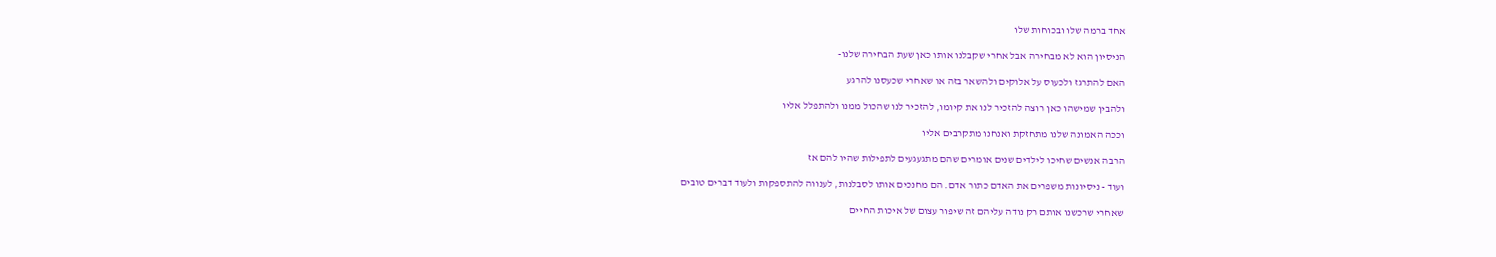אחד ברמה שלו ובכוחות שלו

הניסיון הוא לא מבחירה אבל אחרי שקבלנו אותו כאן שעת הבחירה שלנו-

האם להתרגז ולכעוס על אלוקים ולהשאר בזה או שאחרי שכעסנו להרגע

ולהבין שמישהו כאן רוצה להזכיר לנו את קיומו, להזכיר לנו שהכול ממנו ולהתפלל אליו

וככה האמונה שלנו מתחזקת ואנחנו מתקרבים אליו

הרבה אנשים שחיכו לילדים שנים אומרים שהם מתגעגעים לתפילות שהיו להם אז

ועוד - ניסיונות משפרים את האדם כתור אדם. הם מחנכים אותו לסבלנות, לענווה להתספקות ולעוד דברים טובים

שאחרי שרכשנו אותם רק נודה עליהם זה שיפור עצום של איכות החיים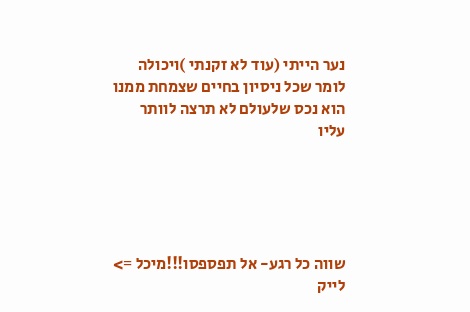נער הייתי (עוד לא זקנתי )ויכולה לומר שכל ניסיון בחיים שצמחת ממנו הוא נכס שלעולם לא תרצה לוותר עליו





שווה כל רגע- אל תפספסו!!!מיכל =>
לייק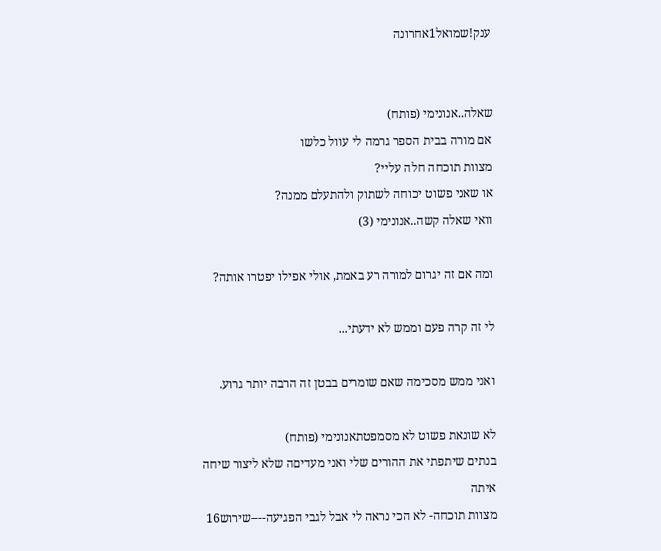ענק!שמואל1אחרונה


שאלה..אנונימי (פותח)
אם מורה בבית הספר גרמה לי עוול כלשו
מצוות תוכחה חלה עליי?
או שאני פשוט יכוחה לשתוק ולהתעלם ממנה?
וואי שאלה קשה..אנונימי (3)

ומה אם זה יגרום למורה רע באמת, אולי אפילו יפטרו אותה?

לי זה קרה פעם וממש לא ידעתי...

ואני ממש מסכימה שאם שומרים בבטן זה הרבה יותר גרוע.

לא שונאת פשוט לא מסמפטתאנונימי (פותח)
בנתים שיתפתי את ההורים שלי ואני מעדיםה שלא ליצור שיחה איתה
מצוות תוכחה- לא הכי נראה לי אבל לגבי הפגיעה----שירוש16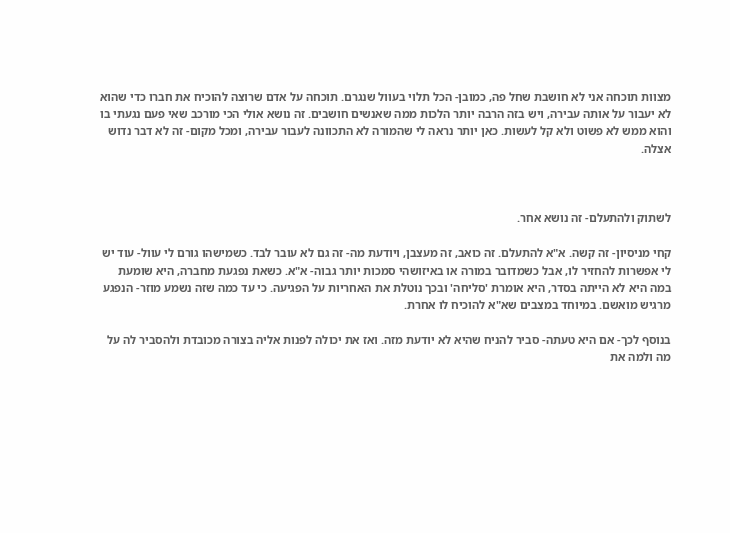מצוות תוכחה אני לא חושבת שחל פה, כמובן- הכל תלוי בעוול שנגרם. תוכחה על אדם שרוצה להוכיח את חברו כדי שהוא לא יעבור על אותה עבירה, ויש בזה הרבה יותר הלכות ממה שאנשים חושבים. זה נושא אולי הכי מורכב שאי פעם נגעתי בו והוא ממש לא פשוט ולא קל לעשות. כאן יותר נראה לי שהמורה לא התכוונה לעבור עבירה, ומכל מקום- זה לא דבר נדוש אצלה.



לשתוק ולהתעלם- זה נושא אחר.

קחי מניסיון- זה קשה. א"א להתעלם. זה כואב, זה מעצבן, ויודעת מה- זה גם לא עובר לבד. כשמישהו גורם לי עוול- עוד יש לי אפשרות להחזיר לו, אבל כשמדובר במורה או באיזושהי סמכות יותר גבוה- א"א. כשאת נפגעת מחברה, היא שומעת במה היא לא הייתה בסדר, היא אומרת 'סליחה' ובכך נוטלת את האחריות על הפגיעה. כי עד כמה שזה נשמע מוזר- הנפגע מרגיש מואשם. במיוחד במצבים שא"א להוכיח לו אחרת.

בנוסף לכך- אם היא טעתה- סביר להניח שהיא לא יודעת מזה. ואז את יכולה לפנות אליה בצורה מכובדת ולהסביר לה על מה ולמה את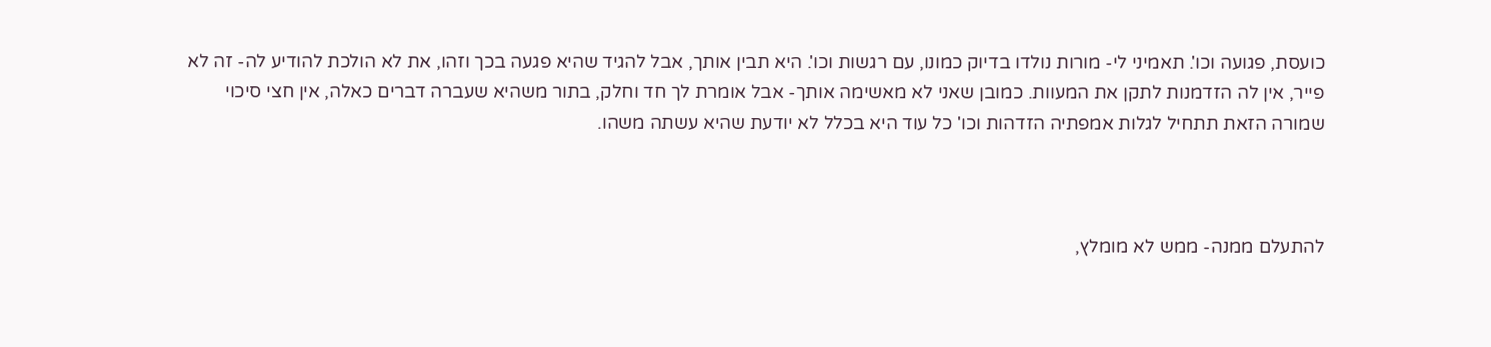כועסת, פגועה וכו'. תאמיני לי- מורות נולדו בדיוק כמונו, עם רגשות וכו'. היא תבין אותך, אבל להגיד שהיא פגעה בכך וזהו, את לא הולכת להודיע לה- זה לא פייר, אין לה הזדמנות לתקן את המעוות. כמובן שאני לא מאשימה אותך- אבל אומרת לך חד וחלק, בתור משהיא שעברה דברים כאלה, אין חצי סיכוי שמורה הזאת תתחיל לגלות אמפתיה הזדהות וכו' כל עוד היא בכלל לא יודעת שהיא עשתה משהו.



להתעלם ממנה- ממש לא מומלץ,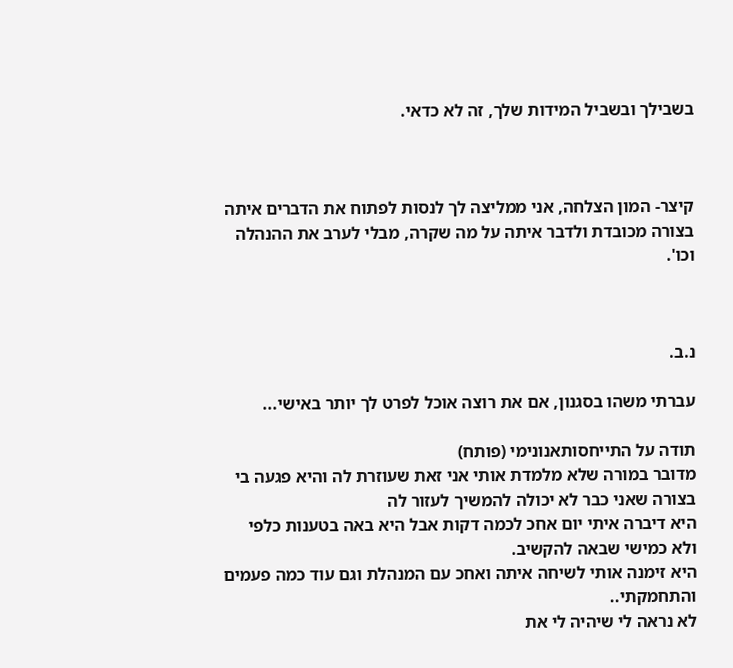בשבילך ובשביל המידות שלך, זה לא כדאי.



קיצר- המון הצלחה, אני ממליצה לך לנסות לפתוח את הדברים איתה בצורה מכובדת ולדבר איתה על מה שקרה, מבלי לערב את ההנהלה וכו'.



נ.ב.

עברתי משהו בסגנון, אם את רוצה אוכל לפרט לך יותר באישי...

תודה על התייחסותאנונימי (פותח)
מדובר במורה שלא מלמדת אותי אני זאת שעוזרת לה והיא פגעה בי בצורה שאני כבר לא יכולה להמשיך לעזור לה
היא דיברה איתי יום אחכ לכמה דקות אבל היא באה בטענות כלפי ולא כמישי שבאה להקשיב.
היא זימנה אותי לשיחה איתה ואחכ עם המנהלת וגם עוד כמה פעמים והתחמקתי..
לא נראה לי שיהיה לי את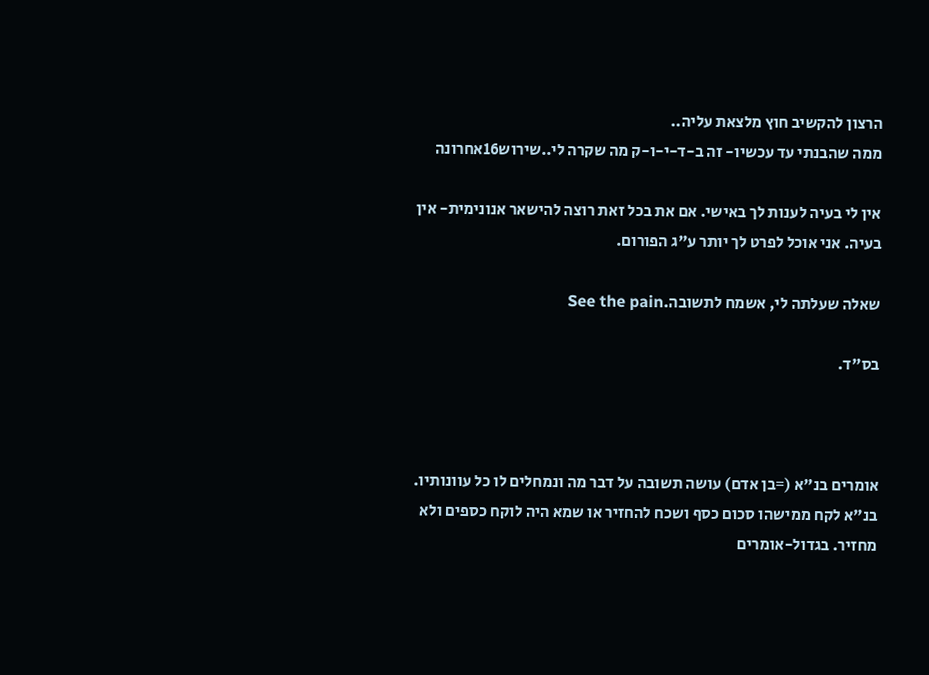הרצון להקשיב חוץ מלצאת עליה..
ממה שהבנתי עד עכשיו- זה ב-ד-י-ו-ק מה שקרה לי..שירוש16אחרונה

אין לי בעיה לענות לך באישי. אם את בכל זאת רוצה להישאר אנונימית- אין בעיה. אני אוכל לפרט לך יותר ע"ג הפורום.

שאלה שעלתה לי, אשמח לתשובה.See the pain

בס"ד.



אומרים בנ"א (=בן אדם) עושה תשובה על דבר מה ונמחלים לו כל עוונותיו. בנ"א לקח ממישהו סכום כסף ושכח להחזיר או שמא היה לוקח כספים ולא מחזיר. בגדול-אומרים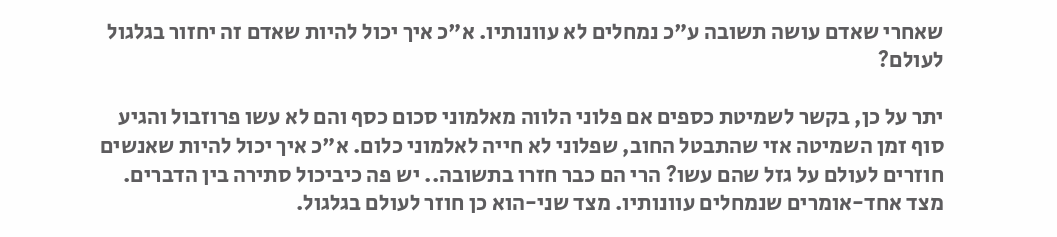שאחרי שאדם עושה תשובה ע"כ נמחלים לא עוונותיו. א"כ איך יכול להיות שאדם זה יחזור בגלגול לעולם?

יתר על כן, בקשר לשמיטת כספים אם פלוני הלווה מאלמוני סכום כסף והם לא עשו פרוזבול והגיע סוף זמן השמיטה אזי שהתבטל החוב, שפלוני לא חייה לאלמוני כלום. א"כ איך יכול להיות שאנשים חוזרים לעולם על גזל שהם עשו? הרי הם כבר חזרו בתשובה.. יש פה כיביכול סתירה בין הדברים. מצד אחד-אומרים שנמחלים עוונותיו. מצד שני-הוא כן חוזר לעולם בגלגול.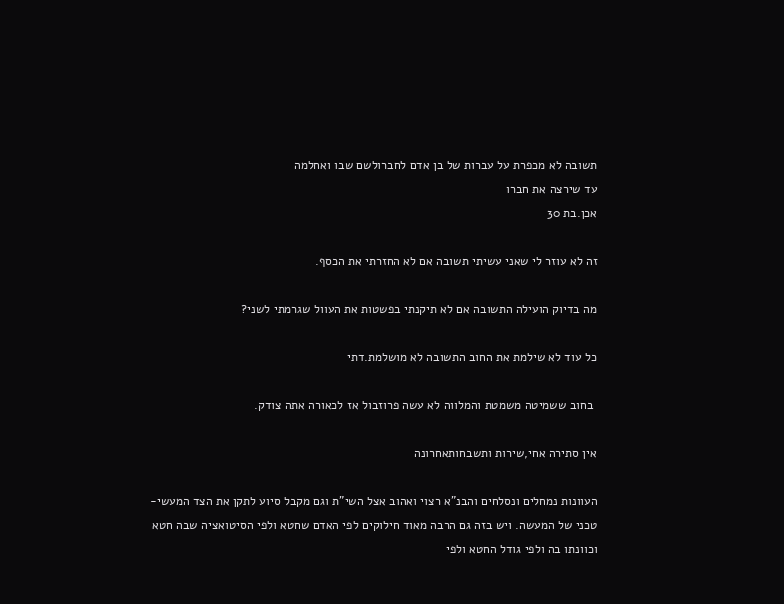תשובה לא מכפרת על עברות של בן אדם לחברולשם שבו ואחלמה
עד שירצה את חברו
אכן.בת 30

זה לא עוזר לי שאני עשיתי תשובה אם לא החזרתי את הכסף.

מה בדיוק הועילה התשובה אם לא תיקנתי בפשטות את העוול שגרמתי לשני?

כל עוד לא שילמת את החוב התשובה לא מושלמת.דתי

 בחוב ששמיטה משמטת והמלווה לא עשה פרוזבול אז לכאורה אתה צודק.

אין סתירה אחי,שירות ותשבחותאחרונה

העוונות נמחלים ונסלחים והבנ"א רצוי ואהוב אצל השי"ת וגם מקבל סיוע לתקן את הצד המעשי-טכני של המעשה. ויש בזה גם הרבה מאוד חילוקים לפי האדם שחטא ולפי הסיטואציה שבה חטא וכוונתו בה ולפי גודל החטא ולפי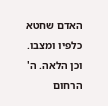האדם שחטא כלפיו ומצבו. וכן הלאה. ה' הרחום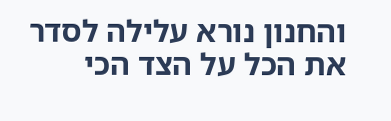והחנון נורא עלילה לסדר את הכל על הצד הכי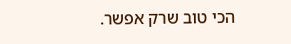הכי טוב שרק אפשר.